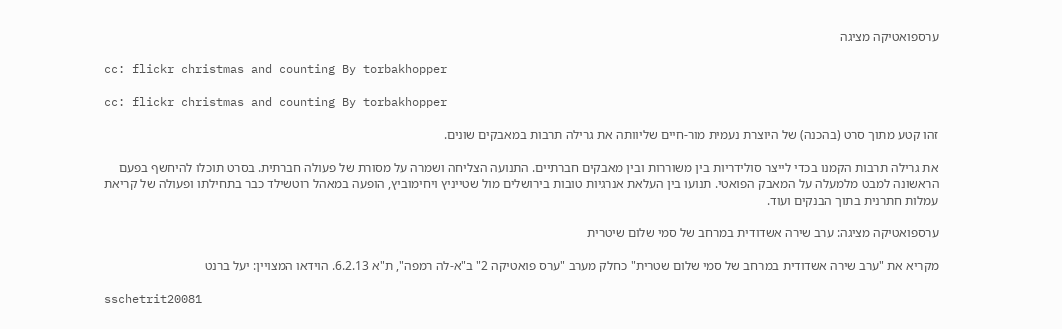ערספואטיקה מציגה

cc: flickr christmas and counting By torbakhopper

cc: flickr christmas and counting By torbakhopper

זהו קטע מתוך סרט (בהכנה) של היוצרת נעמית מור-חיים שליוותה את גרילה תרבות במאבקים שונים.

את גרילה תרבות הקמנו בכדי לייצר סולידריות בין משוררות ובין מאבקים חברתיים. התנועה הצליחה ושמרה על מסורת של פעולה חברתית. בסרט תוכלו להיחשף בפעם הראשונה למבט מלמעלה על המאבק הפואטי. תנועו בין העלאת אנרגיות טובות בירושלים מול שטייניץ ויחימוביץ, הופעה במאהל רוטשילד כבר בתחילתו ופעולה של קריאת עמלות חתרנית בתוך הבנקים ועוד.

ערספואטיקה מציגה: ערב שירה אשדודית במרחב של סמי שלום שיטרית

מקריא את "ערב שירה אשדודית במרחב של סמי שלום שטרית" כחלק מערב "ערס פואטיקה 2" ב"א-לה רמפה", ת"א 6.2.13. הוידאו המצויין: יעל ברנט

sschetrit20081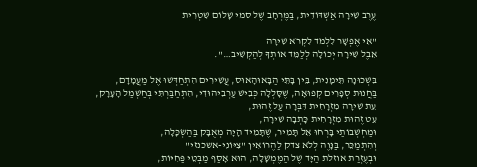עֶרֶב שִׁירָה אַשְׁדּוֹדִית, בַּמֶּרְחָב שֶׁל סמי שָׁלוֹם שִׁטְרִית

"אִי אֶפְשָׁר לִלְמֹד לִקְרֹא שִׁירָה
אֵבֶל שִׁירָה יְכוֹלָה לְלַמֵּד אוֹתְךָ לְהַקְשִׁיב…".

בִּשְׁכוּנָה תֵּימָנִית, בֵּין בָּתֵּי הַבָּאוּהָאוּס, עֲשִׁירִים הִתְחַדְּשׁוּ אֶל מַעֲמָדָם,
בַּחֲנוּת סְפָרִים קְפוּאָה, שֶׁסָּלְלָה כְּבִישׁ עַרְבִיהוּדִי, הִתְחַבַּרְתִּי בְּחַשְׁמַל הָעָרָק,
עֵת שִׁירָה מִזְרָחִית דִּבְּרָה עַל זֶהוּת,
עֵט זֶהוּת מִזְרָחִית כָּתְבָה שִׁירָה,
וּמַחְשְׁבוֹתַי בָּרְחוּ אֵל תָּמִיר, שֶׁתָּמִיד הָיָה מְאֻבָּק בַּהַשְׂכָּלָה,
וְהִתְמַכֵּר, בַּנָּוֶה לְלֹא צדק לַהֶרוֹאִין "צִיּוֹנִי-אשכנזי"
וּבְעֶזְרַת אוזלת הַיָּד שֶׁל הַמֶּמְשָׁלָה, הוּא אָסַף מַבְּטֵי פַּחִיּוֹת,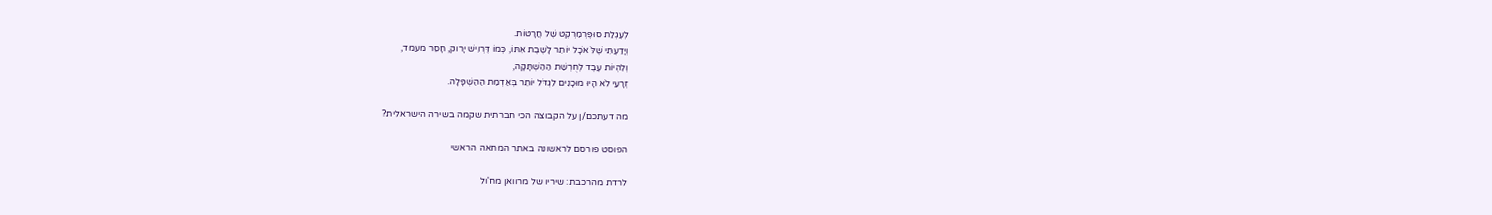לְעֶגְלַת סוּפֶּרְמַרְקֶט שֶׁל חֲרָטוֹת.
וְיָדַעְתִּי שֶׁלֹּ אֹכָל יוֹתֵר לָשֶׁבֶת אִתּוֹ, כְּמוֹ דֶּרְוִישׁ יָרוק, חָסֵר מעמד,
וְלִהְיוֹת עֶבֶד לְחֻרְשַׁת הַהַשְׁתָּקָה,
זְרָעַי לֹא הָיוּ מוּכָנִים לִגְדֹּל יוֹתֵר בְּאַדְמַת הַהַשְׁפָּלָה.

מה דעתכם/ן על הקבוצה הכי חברתית שקמה בשירה הישראלית?

הפוסט פורסם לראשונה באתר המחאה הראשי

לרדת מהרכבת: שיריו של מרוואן מח'ול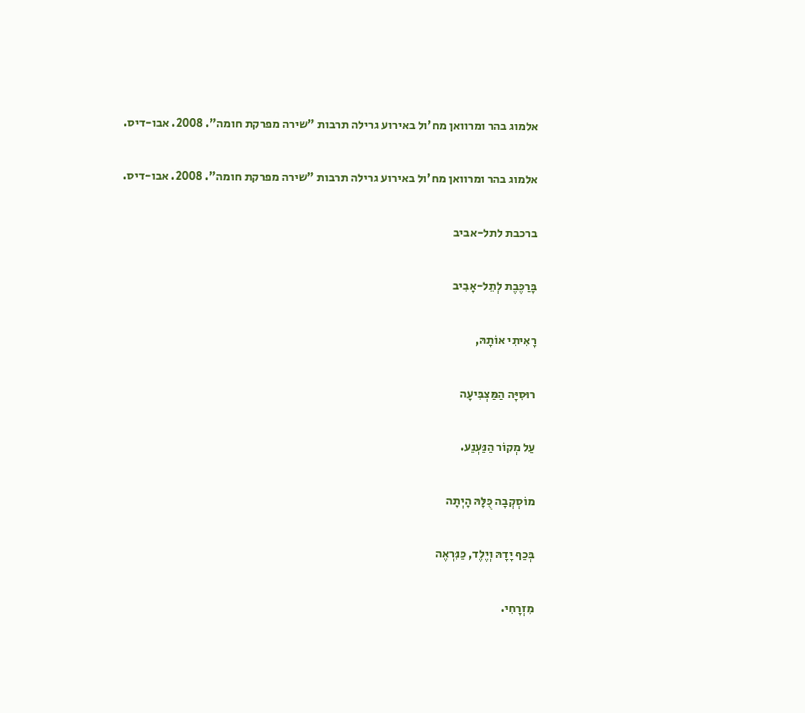אלמוג בהר ומרוואן מח'ול באירוע גרילה תרבות "שירה מפרקת חומה". 2008. אבו-דיס.

אלמוג בהר ומרוואן מח'ול באירוע גרילה תרבות "שירה מפרקת חומה". 2008. אבו-דיס.

ברכבת לתל-אביב

בָּרַכֶּבֶת לְתֵל-אָבִיב

רָאִיתִי אוֹתָהּ,

רוּסִיָּה הַמַּצְבִּיעָה

עַל מְקוֹר הַנַּעְנַע.

מוֹסְקְבָה כֻּלָּהּ הָיְתָה

בְּכַף יָדָהּ וְיֶלֶד, כַּנִּרְאֶה

מִזְרָחִי.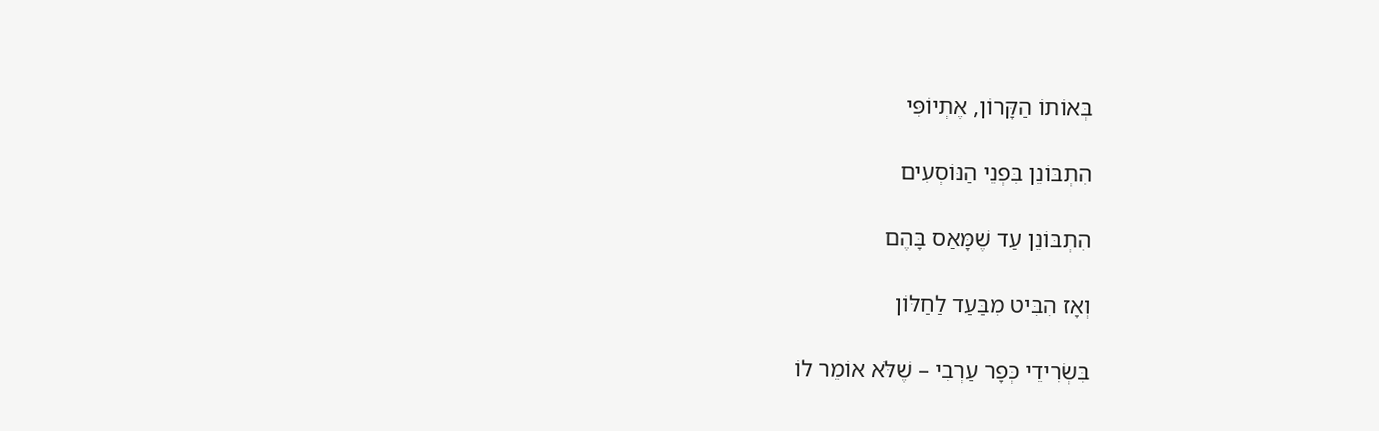בְּאוֹתוֹ הַקָּרוֹן, אֶתְיוֹפִּי

הִתְבּוֹנֵן בִּפְנֵי הַנּוֹסְעִים

הִתְבּוֹנֵן עַד שֶׁמָּאַס בָּהֶם

וְאָז הִבִּיט מִבַּעַד לַחַלּוֹן

בִּשְׂרִידֵי כְּפָר עַרְבִי – שֶׁלֹּא אוֹמֵר לוֹ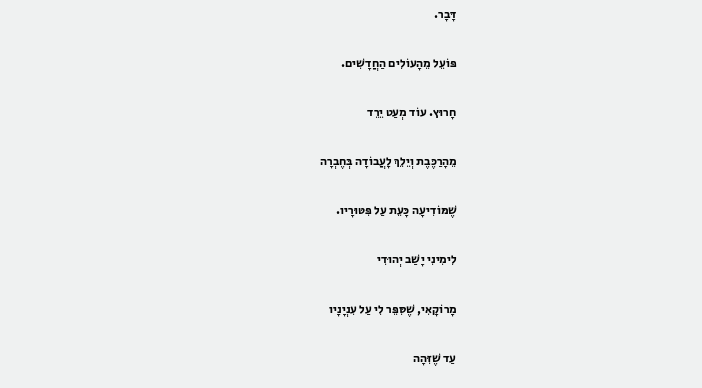דָּבָר.

פּוֹעֵל מֵהָעוֹלִים הַחֲדָשִׁים.

חָרוּץ. עוֹד מְעַט יֵרֵד

מֵהָרַכֶּבֶת וְיֵלֵךְ לָעֲבוֹדָה בְּחֶבְרָה

שֶׁמּוֹדִיעָה כָּעֵת עַל פִּטּוּרָיו.

לִימִינִי יָשַׁב יְהוּדִי

מָרוֹקָאִי, שֶׁסִּפֵּר לִי עַל עִנְיָנָיו

עַד שֶׁזִּהָה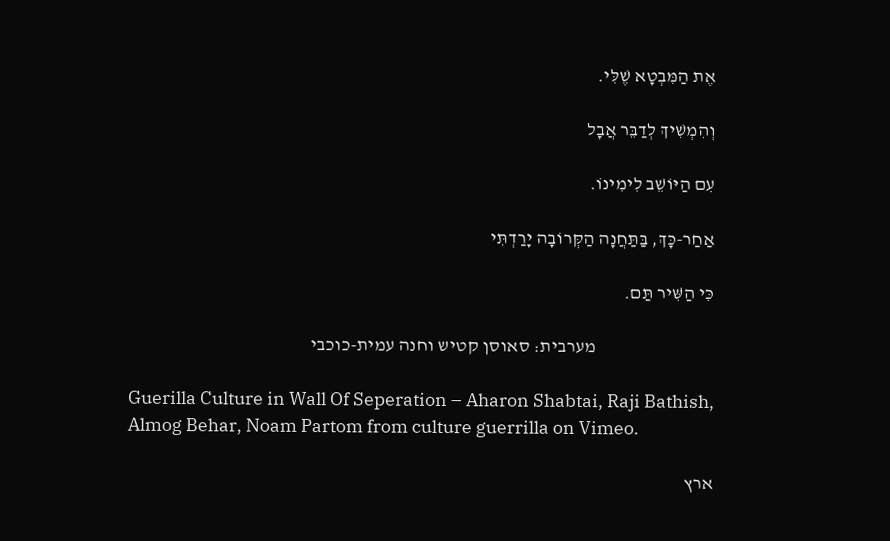אֶת הַמִּבְטָא שֶׁלִּי.

וְהִמְשִׁיךְ לְדַבֵּר אֲבָל

עִם הַיּוֹשֵׁב לִימִינוֹ.

אַחַר-כָּךְ, בַּתַּחֲנָה הַקְּרוֹבָה יָרַדְתִּי

כִּי הַשִּׁיר תַּם.

                                מערבית: סאוסן קטיש וחנה עמית-כוכבי

Guerilla Culture in Wall Of Seperation – Aharon Shabtai, Raji Bathish, Almog Behar, Noam Partom from culture guerrilla on Vimeo.

ארץ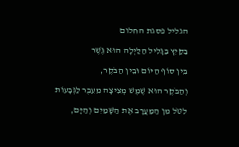הגליל פסגת החלום

בַּקַּיִץ בַּגָּלִיל הַלַּיְלָה הוּא גֶּשֶׁר

בֵּין סוֹף הַיּוֹם וּבֵין הַבֹּקֶר,

וְהַבֹּקֶר הוּא שֶׁמֶשׁ מְצִיצָה מֵעֵבֶר לַגְּבָעוֹת

לִטֹּל מִן הַמַּעֲרָב אֶת הַשָּׁמַיִם וְהַיָּם,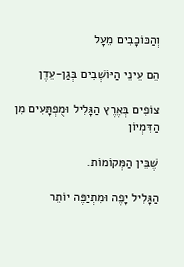וְהַכּוֹכָבִים מֵעָל

הֵם עֵינֵי הַיּוֹשְׁבִים בְּגַן-עֵדֶן

צוֹפִים בְּאֶרֶץ הַגָּלִיל וּמֻפְתָּעִים מִן הַדִּמְיוֹן

שֶׁבֵּין הַמְּקוֹמוֹת.

הַגָּלִיל יָפֶה וּמִתְיַפֶּה יוֹתֵר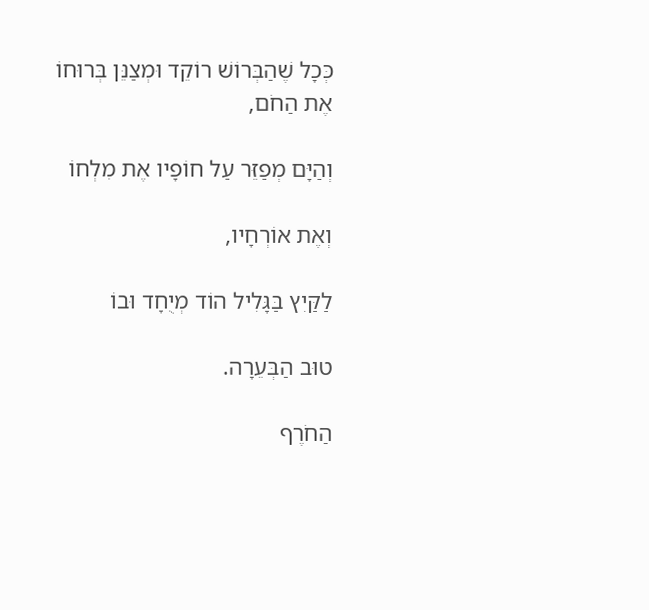כְּכָל שֶׁהַבְּרוֹשׁ רוֹקֵד וּמְצַנֵּן בְּרוּחוֹ אֶת הַחֹם,

וְהַיָּם מְפַזֵּר עַל חוֹפָיו אֶת מִלְחוֹ

וְאֶת אוֹרְחָיו,

לַקַּיִץ בַּגָּלִיל הוֹד מְיֻחָד וּבוֹ

טוּב הַבְּעֵרָה.

הַחֹרֶף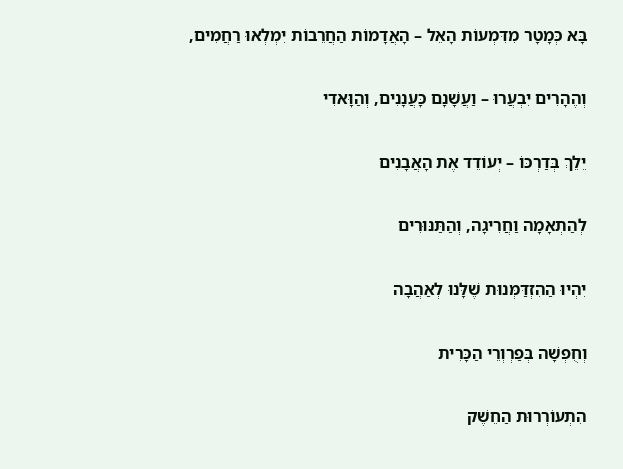בָּא כְּמָטָר מִדִּמְעוֹת הָאֵל – הָאֲדָמוֹת הַחֲרֵבוֹת יִמְלְאוּ רַחֲמִים,

וְהֶהָרִים יִבְעֲרוּ – וַעֲשָׁנָם כָּעֲנָנִים, וְהַוָּאדִי

יֵלֵךְ בְּדַרְכּוֹ – יְעוֹדֵד אֶת הָאֲבָנִים

לְהַתְאָמָה וַחֲרִיגָה, וְהַתַּנּוּרִים

יִהְיוּ הַהִזְדַּמְּנוּת שֶׁלָּנוּ לְאַהֲבָה

וְחֻפְשָׁה בְּפַרְוְרֵי הַכָּרִית

הִתְעוֹרְרוּת הַחֵשֶׁק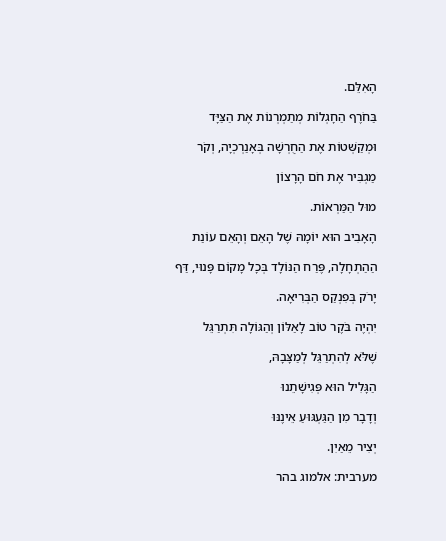הָאִלֵּם.

בַּחֹרֶף הַחָגְלוֹת מְתַמְרְנוֹת אֶת הַצַּיָּד

וּמְקַשְּׁטוֹת אֶת הַחֻרְשָׁה בְּאָנַרְכְיָה, וְקֹר

מַגְבִּיר אֶת חֹם הָרָצוֹן

מוּל הַמַּרְאוֹת.

הָאָבִיב הוּא יוֹמָהּ שֶׁל הָאֵם וְהָאֵם עוֹנַת

הַהַתְחָלָה, פֶּרַח הַנּוֹלָד בְּכָל מָקוֹם פָּנוּי, דַּף

יָרֹק בְּפִנְקַס הַבְּרִיאָה.

יִהְיֶה בֹּקֶר טוֹב לָאַלּוֹן וְהַגּוֹלָה תִּתְרַגֵּל

שֶׁלֹּא לְהִתְרַגֵּל לְמַצָּבָהּ,

הַגָּלִיל הוּא פְּגִישָׁתֵנוּ

וְדָבָר מִן הַגַּעְגּוּעַ אֵינֶנּוּ

יְצִיר מֵאַיִן.

מערבית: אלמוג בהר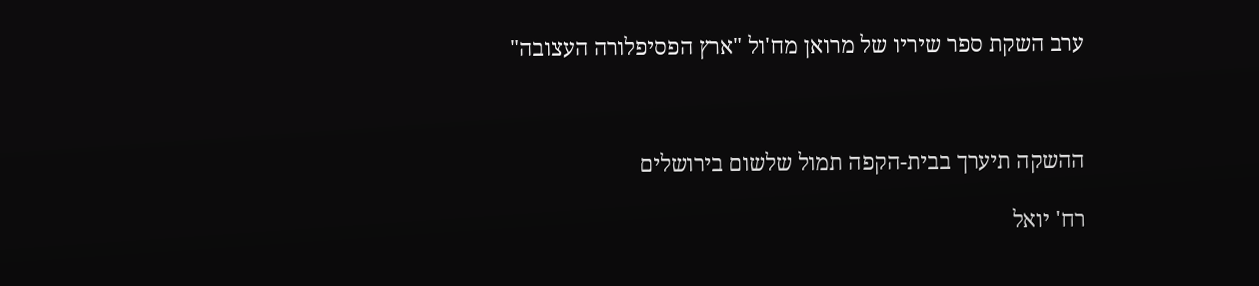ערב השקת ספר שיריו של מרואן מח'ול "ארץ הפסיפלורה העצובה"



ההשקה תיערך בבית-הקפה תמול שלשום בירושלים

רח' יואל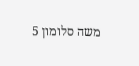משה סלומון 5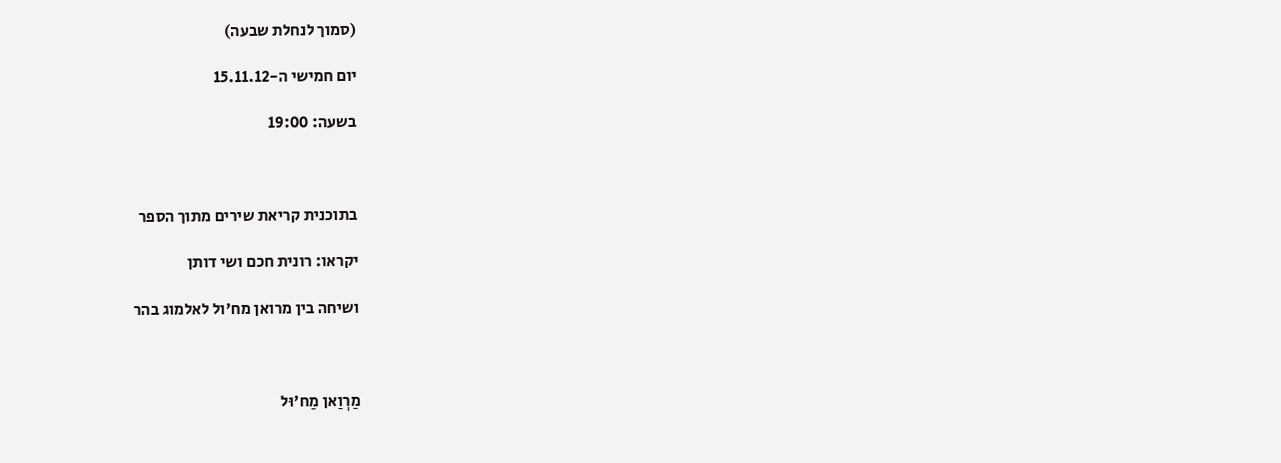(סמוך לנחלת שבעה)

יום חמישי ה-15.11.12

בשעה: 19:00



בתוכנית קריאת שירים מתוך הספר

יקראו: רונית חכם ושי דותן

ושיחה בין מרואן מח'ול לאלמוג בהר



מַרְוַאן מַח'וּל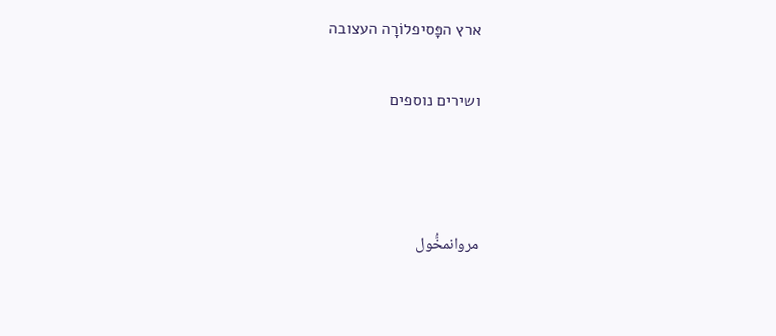ארץ הפָּסיפלוֹרָה העצובה

ושירים נוספים



مروانمخُّول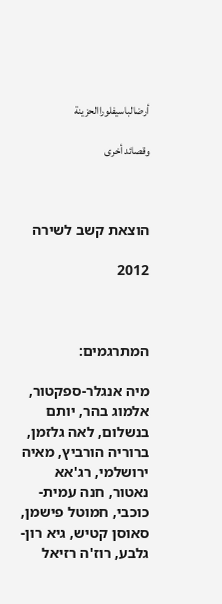أرضالباسيفلوراالحزينة

وقصائد أخرى



הוצאת קשב לשירה

2012



המתרגמים:

מיה אנגלר-ספקטור, אלמוג בהר, יותם בנשלום, לאה גלזמן, ברוריה הורביץ, מאיה ירושלמי, רג'אא נאטור, חנה עמית-כוכבי, חמוטל פישמן, סאוסן קטיש, גיא רון-גלבע, רוז'ה רזיאל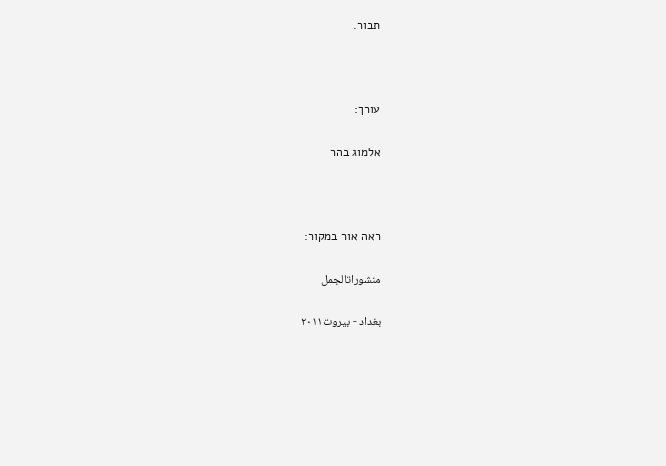תבור.



עורך:

אלמוג בהר



ראה אור במקור:

منشوراتالجمل

بغداد - بيروت٢٠١١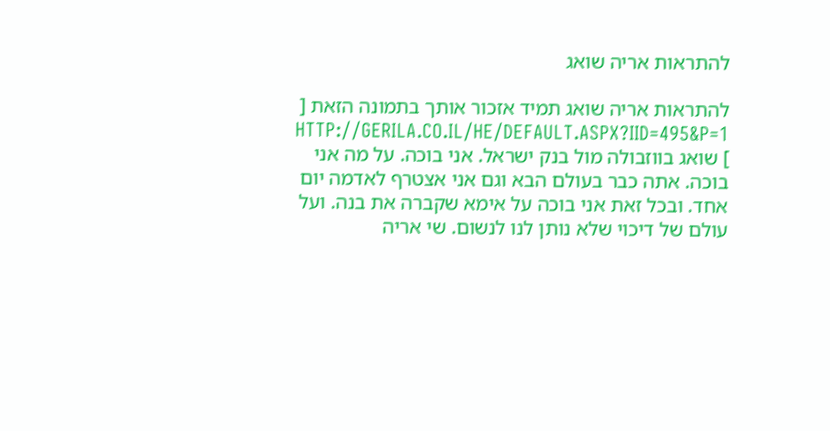להתראות אריה שואג

להתראות אריה שואג תמיד אזכור אותך בתמונה הזאת [ HTTP://GERILA.CO.IL/HE/DEFAULT.ASPX?IID=495&P=1 ] שואג בווזבולה מול בנק ישראל. אני בוכה. על מה אני בוכה. אתה כבר בעולם הבא וגם אני אצטרף לאדמה יום אחד. ובכל זאת אני בוכה על אימא שקברה את בנה. ועל עולם של דיכוי שלא נותן לנו לנשום. שי אריה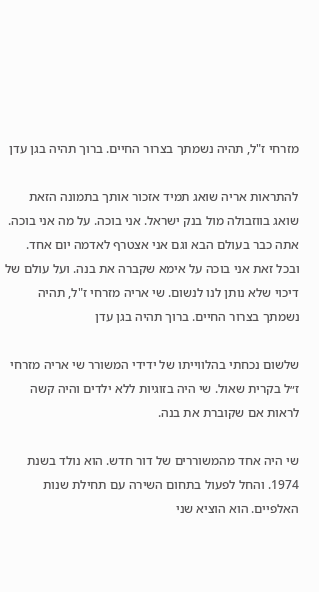מזרחי ז"ל, תהיה נשמתך בצרור החיים. ברוך תהיה בגן עדן

להתראות אריה שואג תמיד אזכור אותך בתמונה הזאת שואג בווזבולה מול בנק ישראל. אני בוכה. על מה אני בוכה. אתה כבר בעולם הבא וגם אני אצטרף לאדמה יום אחד. ובכל זאת אני בוכה על אימא שקברה את בנה. ועל עולם של דיכוי שלא נותן לנו לנשום. שי אריה מזרחי ז"ל, תהיה נשמתך בצרור החיים. ברוך תהיה בגן עדן

שלשום נכחתי בהלווייתו של ידידי המשורר שי אריה מזרחי ז״ל בקרית שאול. שי היה בזוגיות ללא ילדים והיה קשה לראות אם שקוברת את בנה.

שי היה אחד מהמשוררים של דור חדש. הוא נולד בשנת 1974. והחל לפעול בתחום השירה עם תחילת שנות האלפיים. הוא הוציא שני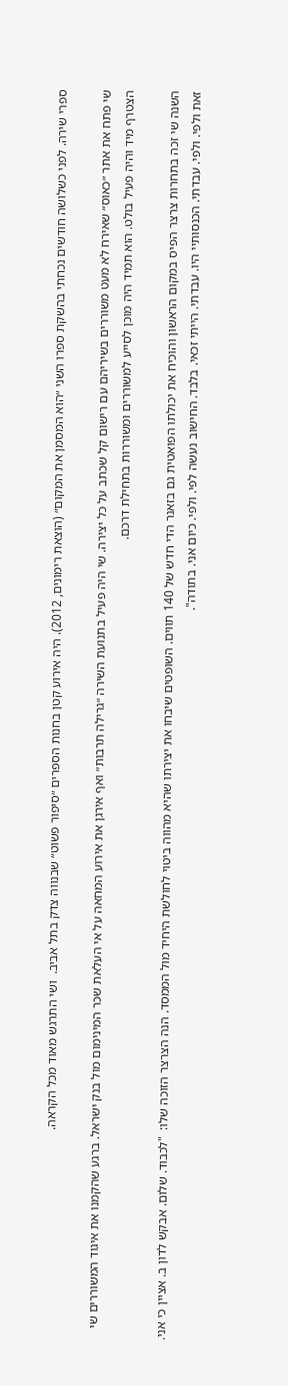ספרי שירה. לפני כשלושה חודשים נכחתי בהשקת ספרו השני ״הוא המסמן את המקום״ (הוצאת רימונים, 2012). היה אירוע קטן בחנות הספרים ״סיפור פשוט״ שבנווה צדק בתל אביב.  ושי התרגש מאוד מכל הקראה.

שי פתח את אתר ״כאוס״ שאירח לא מעט משוררים בשיריהם עם רישום קל שכתב על כל יצירה. שי היה פעיל בתנועת השירה ״גרילה תרבות״ ואף אירגן את אירוע המחאה על אי העלאת שכר המינימום מול בנק ישראל. ברגע שהקמנו את איגוד המשוררים שי הצטרף מיד והיה פעיל בולט. הוא תמיד היה מוכן לסייע למשוררים ומשוררות בתחילת דרכם.

השנה שי זכה בתחרות צרצר הפיס במקום הראשון והוכיח את יכולתו הפואטית גם בזאנר הדי חדש של 140 תווים. השופטים שיבחו את יצירתו שהיא מהווה ביטוי לחולשת היחיד מול הממסד. הנה הצרצר הזוכה שלו:  "לכבוד. שלום. אבקש לדון ב. אציין כי אני. זאת ולפי. ולפי. עבדתי. הכנסותיי היו. עבדתי. הייתי זכאי. בלבד. החישוב נעשה לפי. ולפי. כיום אני. בתודה".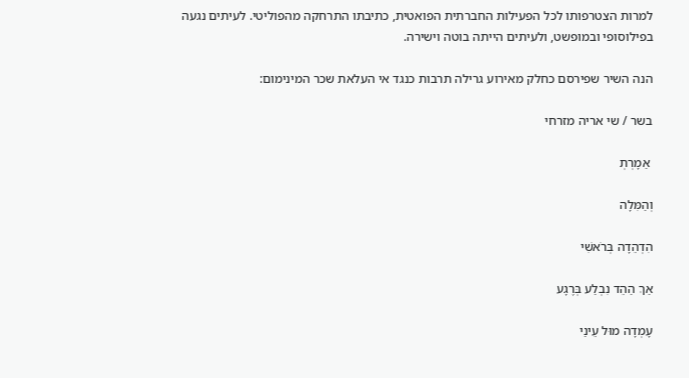למרות הצטרפותו לכל הפעילות החברתית הפואטית, כתיבתו התרחקה מהפוליטי. לעיתים נגעה בפילוסופי ובמופשט, ולעיתים הייתה בוטה וישירה.

הנה השיר שפירסם כחלק מאירוע גרילה תרבות כנגד אי העלאת שכר המינימום:

בשר / שי אריה מזרחי

 אַמָרְתְ

וְהַמִּלָה

הִדְהֵדָה בְּרֹאשִׁי

אַךְ הַהֵד נִבְלַע בְּרֶגָע

עָמְדָה מוּל עֵינַי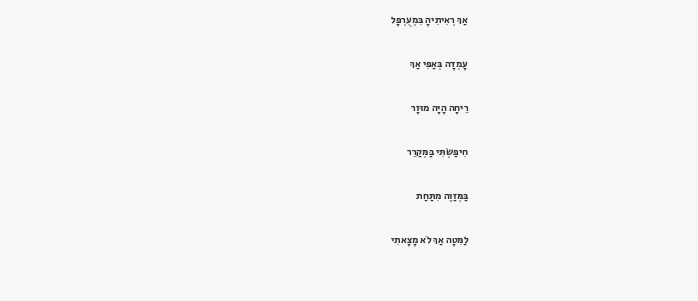אַךְ רְאִיתִיהָ בִּמְעֻרְפָּל

עָמְדָה בְּאַפִּי אַךְ

רֵיחָה הָיָה מוּזָר

חִיפַּשְׂתִּי בַּמְּקַרֵר

בַּמְּזַוֶה מִתַּחַת

לַמִּטָה אַךְ לֹא מָצָאתִי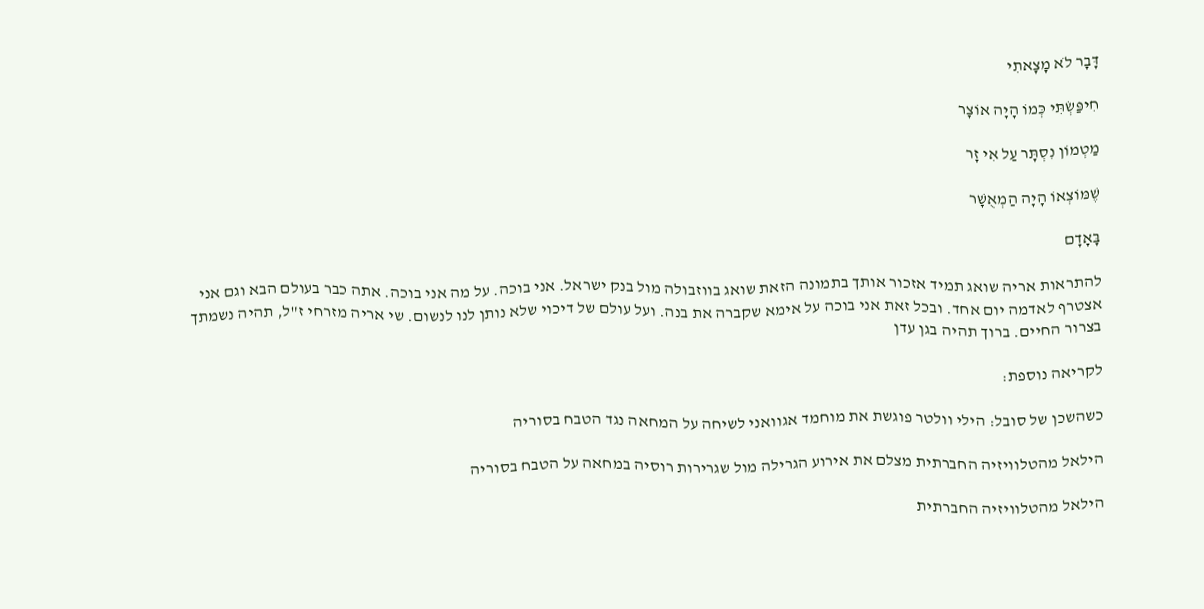דָּבָר לֹא מָצָאתִי

חִיפַּשְׂתִּי כְּמוֹ הָיָה אוֹצָר

מַטְמוֹן נִסְתָּר עַל אִי זָר

שֶׁמּוֹצְאוֹ הָיָה הַמְאֻשָׁר

בָּאָדָם

להתראות אריה שואג תמיד אזכור אותך בתמונה הזאת שואג בווזבולה מול בנק ישראל. אני בוכה. על מה אני בוכה. אתה כבר בעולם הבא וגם אני אצטרף לאדמה יום אחד. ובכל זאת אני בוכה על אימא שקברה את בנה. ועל עולם של דיכוי שלא נותן לנו לנשום. שי אריה מזרחי ז"ל, תהיה נשמתך בצרור החיים. ברוך תהיה בגן עדן

לקריאה נוספת:

כשהשכן של סובל: הילי וולטר פוגשת את מוחמד אגוואני לשיחה על המחאה נגד הטבח בסוריה

הילאל מהטלוויזיה החברתית מצלם את אירוע הגרילה מול שגרירות רוסיה במחאה על הטבח בסוריה

הילאל מהטלוויזיה החברתית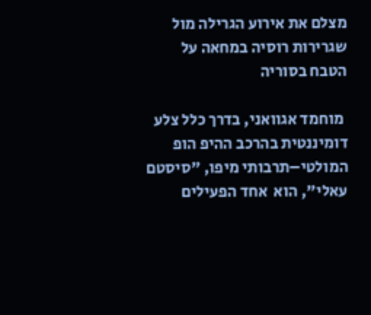מצלם את אירוע הגרילה מול שגרירות רוסיה במחאה על הטבח בסוריה

 מוחמד אגוואני, בדרך כלל צלע דומיננטית בהרכב ההיפ הופ המולטי–תרבותי מיפו, "סיסטם עאלי", הוא  אחד הפעילים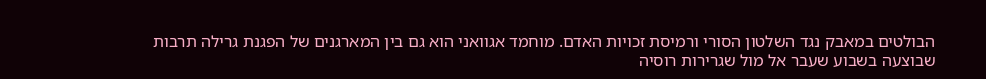הבולטים במאבק נגד השלטון הסורי ורמיסת זכויות האדם. מוחמד אגוואני הוא גם בין המארגנים של הפגנת גרילה תרבות שבוצעה בשבוע שעבר אל מול שגרירות רוסיה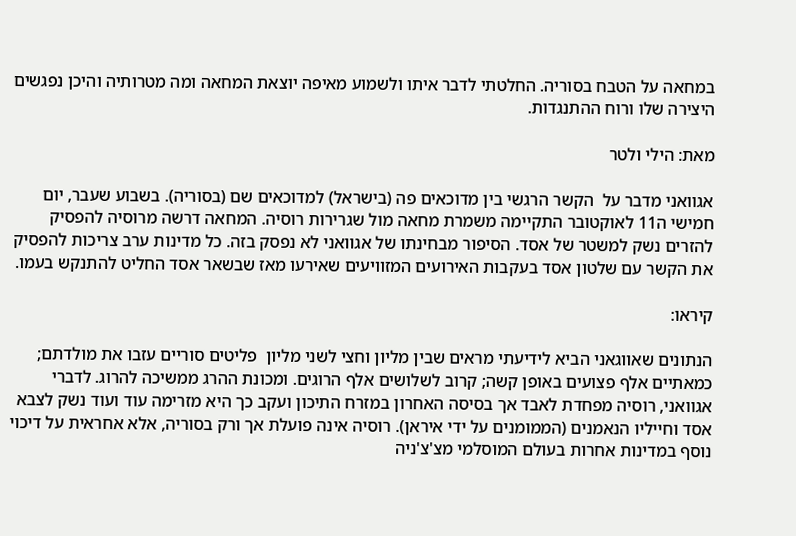במחאה על הטבח בסוריה. החלטתי לדבר איתו ולשמוע מאיפה יוצאת המחאה ומה מטרותיה והיכן נפגשים היצירה שלו ורוח ההתנגדות.

מאת: הילי ולטר

אגוואני מדבר על  הקשר הרגשי בין מדוכאים פה (בישראל) למדוכאים שם (בסוריה). בשבוע שעבר, יום חמישי ה11 לאוקטובר התקיימה משמרת מחאה מול שגרירות רוסיה. המחאה דרשה מרוסיה להפסיק להזרים נשק למשטר של אסד. הסיפור מבחינתו של אגוואני לא נפסק בזה. כל מדינות ערב צריכות להפסיק את הקשר עם שלטון אסד בעקבות האירועים המזוויעים שאירעו מאז שבשאר אסד החליט להתנקש בעמו.

קיראו:

הנתונים שאווגאני הביא לידיעתי מראים שבין מליון וחצי לשני מליון  פליטים סוריים עזבו את מולדתם; כמאתיים אלף פצועים באופן קשה; קרוב לשלושים אלף הרוגים. ומכונת ההרג ממשיכה להרוג. לדברי אגוואני, רוסיה מפחדת לאבד אך בסיסה האחרון במזרח התיכון ועקב כך היא מזרימה עוד ועוד נשק לצבא אסד וחייליו הנאמנים (הממומנים על ידי איראן). רוסיה אינה פועלת אך ורק בסוריה, אלא אחראית על דיכוי נוסף במדינות אחרות בעולם המוסלמי מצ'צ'ניה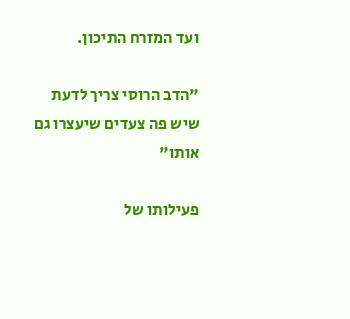ועד המזרח התיכון.

"הדב הרוסי צריך לדעת שיש פה צעדים שיעצרו גם אותו"

פעילותו של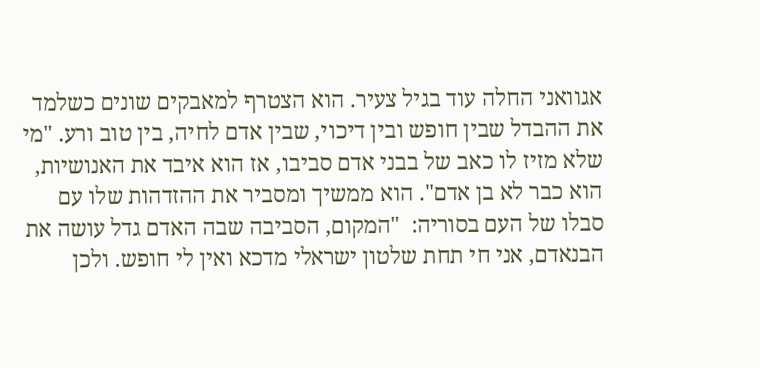אגוואני החלה עוד בגיל צעיר. הוא הצטרף למאבקים שונים כשלמד את ההבדל שבין חופש ובין דיכוי, שבין אדם לחיה, בין טוב ורע. "מי שלא מזיז לו כאב של בבני אדם סביבו, אז הוא איבד את האנושיות, הוא כבר לא בן אדם". הוא ממשיך ומסביר את ההזדהות שלו עם סבלו של העם בסוריה:  "המקום, הסביבה שבה האדם גדל עושה את הבנאדם, אני חי תחת שלטון ישראלי מדכא ואין לי חופש. ולכן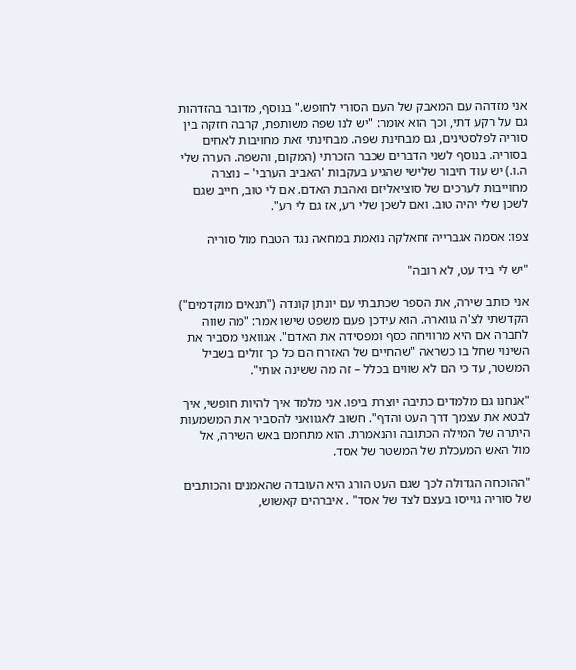אני מזדהה עם המאבק של העם הסורי לחופש." בנוסף, מדובר בהזדהות גם על רקע דתי, וכך הוא אומר: "יש לנו שפה משותפת, קרבה חזקה בין סוריה לפלסטינים, גם מבחינת שפה. מבחינתי זאת מחויבות לאחים בסוריה. בנוסף לשני הדברים שכבר הזכרתי (המקום, והשפה. הערה שלי ה.ו.) יש עוד חיבור שלישי שהגיע בעקבות 'האביב הערבי' – נוצרה מחוייבות לערכים של סוציאליזם ואהבת האדם. אם לי טוב, חייב שגם לשכן שלי יהיה טוב. ואם לשכן שלי רע, אז גם לי רע".

צפו: אסמה אגברייה זחאלקה נואמת במחאה נגד הטבח מול סוריה

"יש לי ביד עט, לא רובה"

אני כותב שירה, את הספר שכתבתי עם יונתן קונדה ("תנאים מוקדמים") הקדשתי לצ'ה גווארה. הוא עידכן פעם משפט שישו אמר: "מה שווה לחברה אם היא מרוויחה כסף ומפסידה את האדם". אגוואני מסביר את השינוי שחל בו כשראה "שהחיים של האזרח הם כל כך זולים בשביל המשטר, עד כי הם לא שווים בכלל – זה מה ששינה אותי".

"אנחנו גם מלמדים כתיבה יוצרת ביפו. אני מלמד איך להיות חופשי, איך לבטא את עצמך דרך העט והדף". חשוב לאגוואני להסביר את המשמעות היתרה של המילה הכתובה והנאמרת. הוא מתחמם באש השירה, אל מול האש המעכלת של המשטר של אסד.

"ההוכחה הגדולה לכך שגם העט הורג היא העובדה שהאמנים והכותבים של סוריה גוייסו בעצם לצד של אסד" . איברהים קאשוש,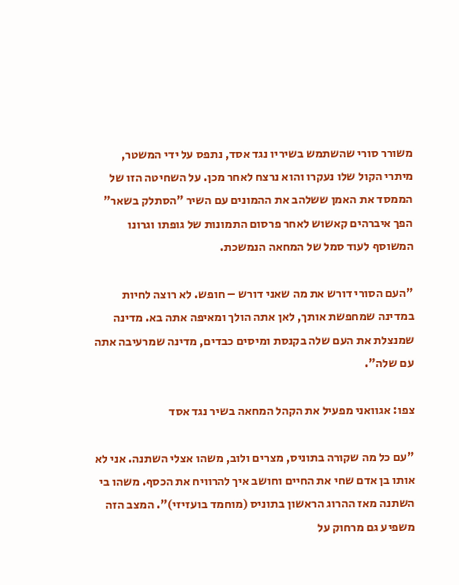משורר סורי שהשתמש בשיריו נגד אסד, נתפס על ידי המשטר, מיתרי הקול שלו נעקרו והוא נרצח לאחר מכן. על השחיטה הזו של הממסד את האמן ששלהב את ההמונים עם השיר "הסתלק בשאר" הפך איברהים קאשוש לאחר פרסום התמונות של גופתו וגרונו המשוסף לעוד סמל של המחאה הנמשכת.

"העם הסורי דורש את מה שאני דורש – חופש. לא רוצה לחיות במדינה שמחפשת אותך, לאן אתה הולך ומאיפה אתה בא. מדינה שמנצלת את העם שלה בקנסת ומיסים כבדים, מדינה שמרעיבה אתה עם שלה".

צפו: אגוואני מפעיל את הקהל המחאה בשיר נגד אסד

"עם כל מה שקורה בתוניס, מצרים ולוב, משהו אצלי השתנה. אני לא אותו בן אדם שחי את החיים וחושב איך להרוויח את הכסף. משהו בי השתנה מאז ההרוג הראשון בתוניס (מוחמד בועזיזי)". המצב הזה משפיע גם מרחוק על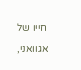חייו של אגוואני,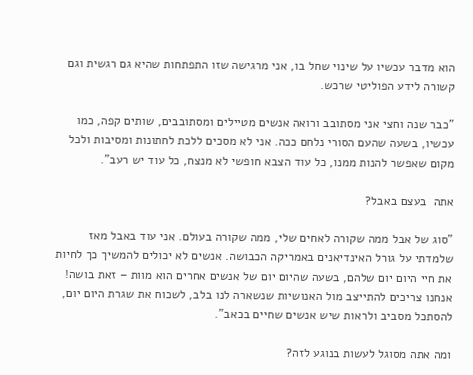הוא מדבר עכשיו על שינוי שחל בו, אני מרגישה שזו התפתחות שהיא גם רגשית וגם קשורה לידע הפוליטי שרכש.

"כבר שנה וחצי אני מסתובב ורואה אנשים מטיילים ומסתובבים, שותים קפה, כמו עכשיו, בשעה שהעם הסורי נלחם ככה. אני לא מסכים ללכת לחתונות ומסיבות ולכל מקום שאפשר להנות ממנו, כל עוד הצבא חופשי לא מנצח, כל עוד יש רעב".

אתה  בעצם באבל?

"סוג של אבל ממה שקורה לאחים שלי, ממה שקורה בעולם. אני עוד באבל מאז שלמדתי על גורל האינדיאנים באמריקה הכבושה. אנשים לא יכולים להמשיך כך לחיות את חיי היום יום שלהם, בשעה שהיום יום של אנשים אחרים הוא מוות – זאת בושה! אנחנו צריכים להתייצב מול האנושיות שנשארה לנו בלב, לשכוח את שגרת היום יום, להסתכל מסביב ולראות שיש אנשים שחיים בכאב".

ומה אתה מסוגל לעשות בנוגע לזה?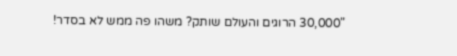"30,000 הרוגים והעולם שותק? משהו פה ממש לא בסדר!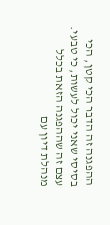ההפגנה זה הדבר הכי קטן, הכי בסיסי שאני יכול לעשות, כי טבעי. עצם זה שההפגנה הזאת בכלל מנהלת דיון עם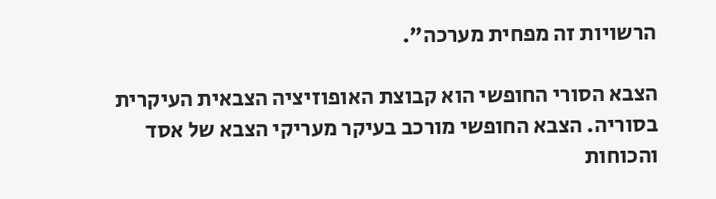הרשויות זה מפחית מערכה".

הצבא הסורי החופשי הוא קבוצת האופוזיציה הצבאית העיקרית בסוריה. הצבא החופשי מורכב בעיקר מעריקי הצבא של אסד והכוחות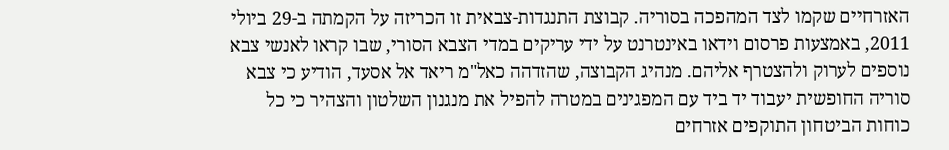האזרחיים שקמו לצד המהפכה בסוריה. קבוצת התנגדות-צבאית זו הכריזה על הקמתה ב-29 ביולי 2011, באמצעות פרסום וידאו באינטרנט על ידי עריקים במדי הצבא הסורי, שבו קראו לאנשי צבא נוספים לערוק ולהצטרף אליהם. מנהיג הקבוצה, שהזדהה כאל"מ ריאד אל אסעד, הודיע כי צבא סוריה החופשית יעבוד יד ביד עם המפגינים במטרה להפיל את מנגנון השלטון והצהיר כי כל כוחות הביטחון התוקפים אזרחים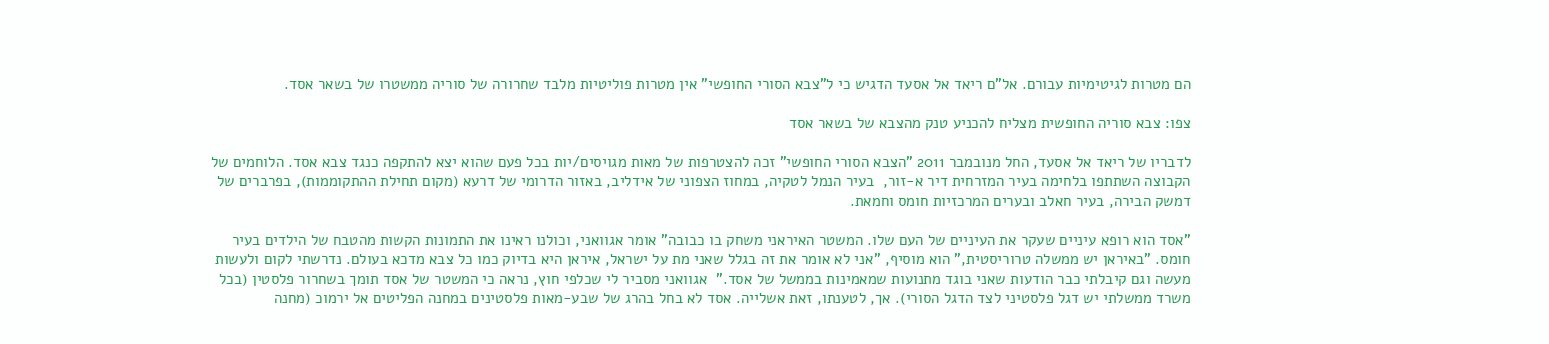הם מטרות לגיטימיות עבורם. אל"ם ריאד אל אסעד הדגיש כי ל"צבא הסורי החופשי" אין מטרות פוליטיות מלבד שחרורה של סוריה ממשטרו של בשאר אסד.

צפו: צבא סוריה החופשית מצליח להכניע טנק מהצבא של בשאר אסד

לדבריו של ריאד אל אסעד, החל מנובמבר 2011 "הצבא הסורי החופשי" זכה להצטרפות של מאות מגויסים/יות בכל פעם שהוא יצא להתקפה כנגד צבא אסד. הלוחמים של הקבוצה השתתפו בלחימה בעיר המזרחית דיר א-זור,  בעיר הנמל לטקיה, במחוז הצפוני של אידליב, באזור הדרומי של דרעא (מקום תחילת ההתקוממות), בפרברים של דמשק הבירה, בעיר חאלב ובערים המרכזיות חומס וחמאת.

"אסד הוא רופא עיניים שעקר את העיניים של העם שלו. המשטר האיראני משחק בו כבובה" אומר אגוואני, וכולנו ראינו את התמונות הקשות מהטבח של הילדים בעיר חומס. "באיראן יש ממשלה טרוריסטית," הוא מוסיף, "אני לא אומר את זה בגלל שאני מת על ישראל, איראן היא בדיוק כמו כל צבא מדכא בעולם. נדרשתי לקום ולעשות מעשה וגם קיבלתי כבר הודעות שאני בוגד מתנועות שמאמינות בממשל של אסד."  אגוואני מסביר לי שכלפי חוץ, נראה כי המשטר של אסד תומך בשחרור פלסטין (בכל משרד ממשלתי יש דגל פלסטיני לצד הדגל הסורי). אך, לטענתו, זאת אשלייה. אסד לא בחל בהרג של שבע-מאות פלסטינים במחנה הפליטים אל ירמוכ (מחנה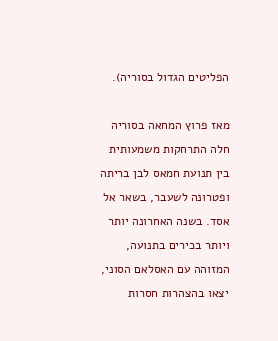הפליטים הגדול בסוריה).

מאז פרוץ המחאה בסוריה חלה התרחקות משמעותית בין תנועת חמאס לבן בריתה ופטרונה לשעבר, בשאר אל אסד. בשנה האחרונה יותר ויותר בכירים בתנועה, המזוהה עם האסלאם הסוני, יצאו בהצהרות חסרות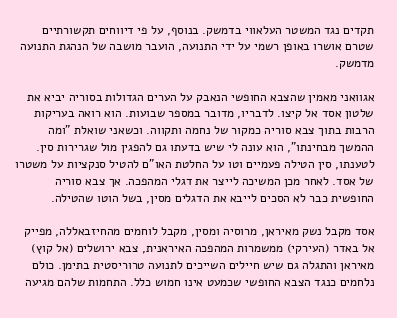תקדים נגד המשטר העלאווי בדמשק. בנוסף, על פי דיווחים תקשורתיים שטרם אושרו באופן רשמי על ידי התנועה, הועבר מושבה של הנהגת התנועה מדמשק.

אגוואני מאמין שהצבא החופשי הנאבק על הערים הגדולות בסוריה יביא את שלטון אסד אל קיצו. לדבריו, מדובר במספר שבועות. הוא רואה בעריקות הרבות בתוך צבא סוריה כמקור של נחמה ותקווה. וכשאני שואלת "ומה ההמשך מבחינתו", הוא עונה לי שיש בדעתו גם להפגין מול שגרירות סין. לטענתו, סין הטילה פעמיים וטו על החלטת האו"ם להטיל סנקציות על משטרו של אסד. לאחר מכן המשיכה לייצר את דגלי המהפכה. אך צבא סוריה החופשית כבר לא הסכים לייבא את הדגלים מסין, בשל הוטו שהטילה.

אסד מקבל נשק מאיראן, מרוסיה ומסין, מקבל לוחמים מהחיזבאללה, מפייק אל באדר (העירקי) ממשמרות המהפכה האיראנית, צבא ירושלים (אל קוץ) מאיראן והתגלה גם שיש חיילים השייכים לתנועה טרוריסטית בתימן. כולם נלחמים כנגד הצבא החופשי שכמעט אינו חמוש כלל. התחמות שלהם מגיעה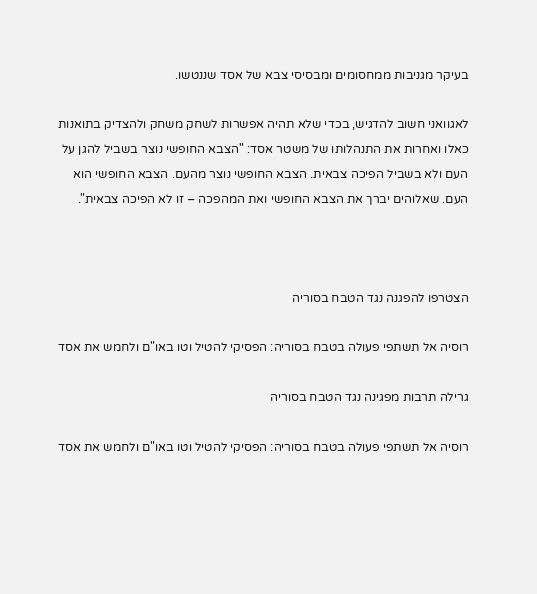בעיקר מגניבות ממחסומים ומבסיסי צבא של אסד שננטשו.

לאגוואני חשוב להדגיש, בכדי שלא תהיה אפשרות לשחק משחק ולהצדיק בתואנות כאלו ואחרות את התנהלותו של משטר אסד: "הצבא החופשי נוצר בשביל להגן על העם ולא בשביל הפיכה צבאית. הצבא החופשי נוצר מהעם. הצבא החופשי הוא העם. שאלוהים יברך את הצבא החופשי ואת המהפכה – זו לא הפיכה צבאית".



הצטרפו להפגנה נגד הטבח בסוריה

רוסיה אל תשתפי פעולה בטבח בסוריה: הפסיקי להטיל וטו באו"ם ולחמש את אסד

גרילה תרבות מפגינה נגד הטבח בסוריה

רוסיה אל תשתפי פעולה בטבח בסוריה: הפסיקי להטיל וטו באו"ם ולחמש את אסד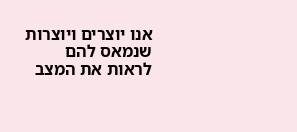אנו יוצרים ויוצרות שנמאס להם לראות את המצב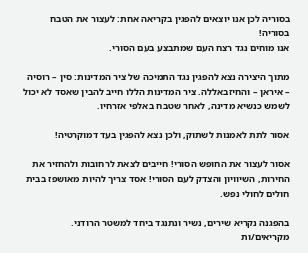בסוריה לכן אנו יוצאים להפגין בקריאה אחת: לעצור את הטבח בסוריה!
אנו מוחים נגד רצח העם שמתבצע בעם הסורי.

מתוך היצירה נצא להפגין נגד התמיכה של ציר המדינות: סין – רוסיה – איראן – והחיזבאללה. ציר המדינות הללו חייב להבין שאסד לא יכול לשמש כנשיא מדינה, לאחר שטבח באלפי אזרחיו.

אסור לתת לאמנות לשתוק, ולכן נצא להפגין בעד דמוקרטיה!

אסור לעצור את החופש הסורי! חייבים לצאת לרחובות ולהחזיר את החירות, השיוויון והצדק לעם הסורי! אסד צריך להיות מאושפז בבית חולים לחולי נפש.

בהפגנה נקריא שירים, נשיר ונתנגד ביחד למשטר הרודני. מקריאים/ות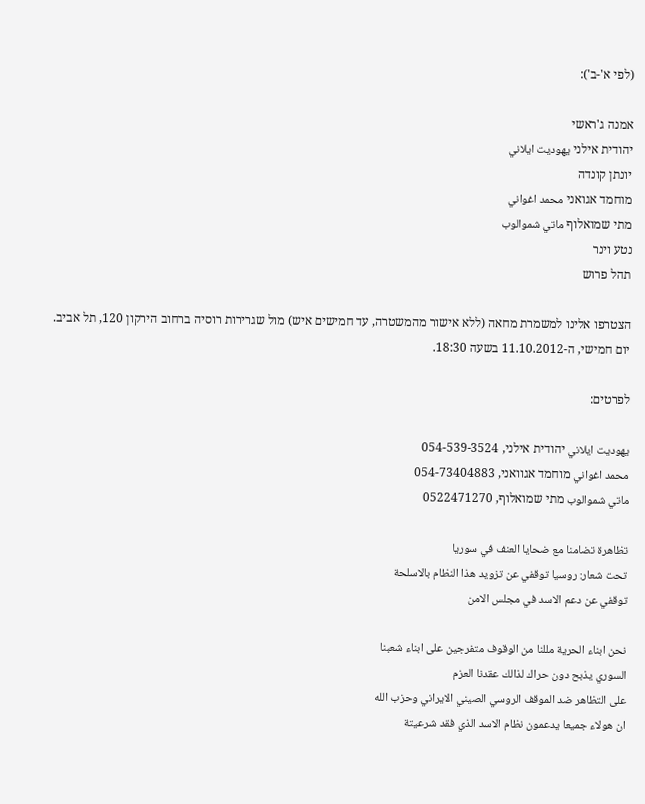(לפי א'-ב'):

אמנה ג'ראשי
יהודית אילני يهوديت ايلاني
יונתן קונדה
מוחמד אגואני محمد اغواني
מתי שמואלוף ماتي شموالوب
נטע וינר
תהל פרוש

הצטרפו אלינו למשמרת מחאה (ללא אישור מהמשטרה, עד חמישים איש) מול שגרירות רוסיה ברחוב הירקון 120, תל אביב. יום חמישי, ה-11.10.2012 בשעה 18:30.

לפרטים:

يهوديت ايلاني יהודית אילני, 054-539-3524
محمد اغواني מוחמד אגוואני, 054-73404883
ماتي شموالوب מתי שמואלוף, 0522471270

تظاهرة تضامنا مع ضحايا العنف في سوريا
تحت شعار: روسيا توقفي عن تزويد هذا النظام بالاسلحة
توقفي عن دعم الاسد في مجلس الامن

نحن ابناء الحرية مللنا من الوقوف متفرجين على ابناء شعبنا
السوري يذبح دون حراك لذالك عقدنا العزم
على التظاهر ضد الموقف الروسي الصيني الايراني وحزب الله
ان هولاء جميعا يدعمون نظام الاسد الذي فقد شرعيتة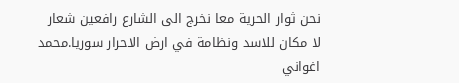نحن ثوار الحرية معا نخرج الى الشارع رافعين شعار
لا مكان للاسد ونظامة في ارض الاحرار سوريا.محمد اغواني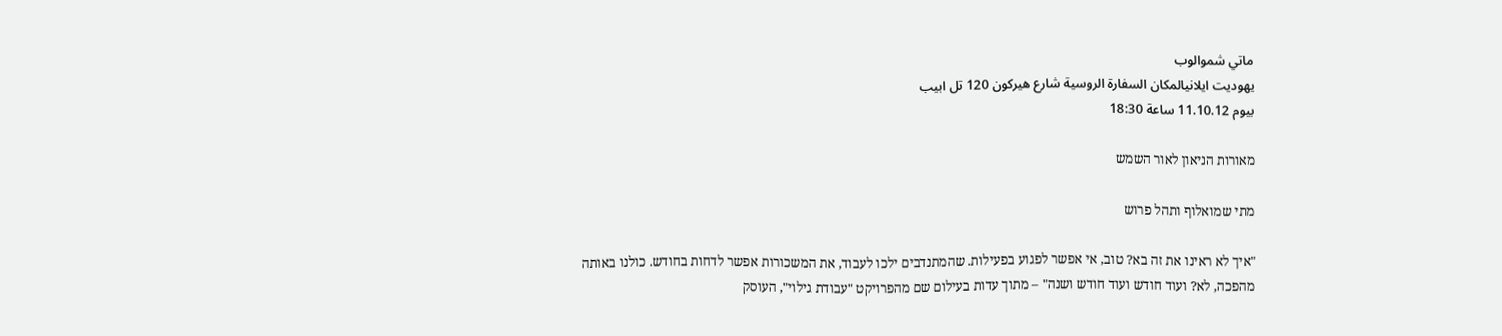ماتي شموالوب
يهوديت ايلانيالمكان السفارة الروسية شارع هيركون 120 تل ابيب
بيوم 11.10.12 ساعة 18:30

מאורות הניאון לאור השמש

מתי שמואלוף ותהל פרוש

"איך לא ראינו את זה בא? טוב, אי אפשר לפגוע בפעילות. שהמתנדבים ילכו לעבוד, את המשכורות אפשר לדחות בחודש. כולנו באותה מהפכה, לא? ועוד חודש ועוד חודש ושנה" – מתוך עדות בעילום שם מהפרויקט "עבודת גילוי", העוסק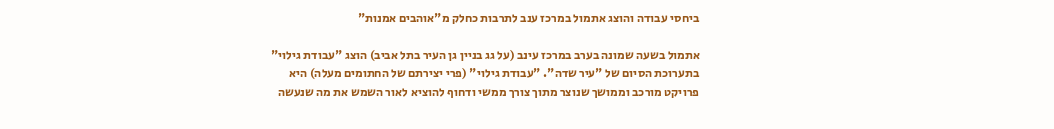ביחסי עבודה והוצג אתמול במרכז ענב לתרבות כחלק מ"אוהבים אמנות"

אתמול בשעה שמונה בערב במרכז עינב (על גג בניין גן העיר בתל אביב) הוצג "עבודת גילוי" בתערוכת הסיום של "עיר שדה". "עבודת גילוי" (פרי יצירתם של החתומים מעלה) היא פרויקט מורכב וממושך שנוצר מתוך צורך ממשי ודחוף להוציא לאור השמש את מה שנעשה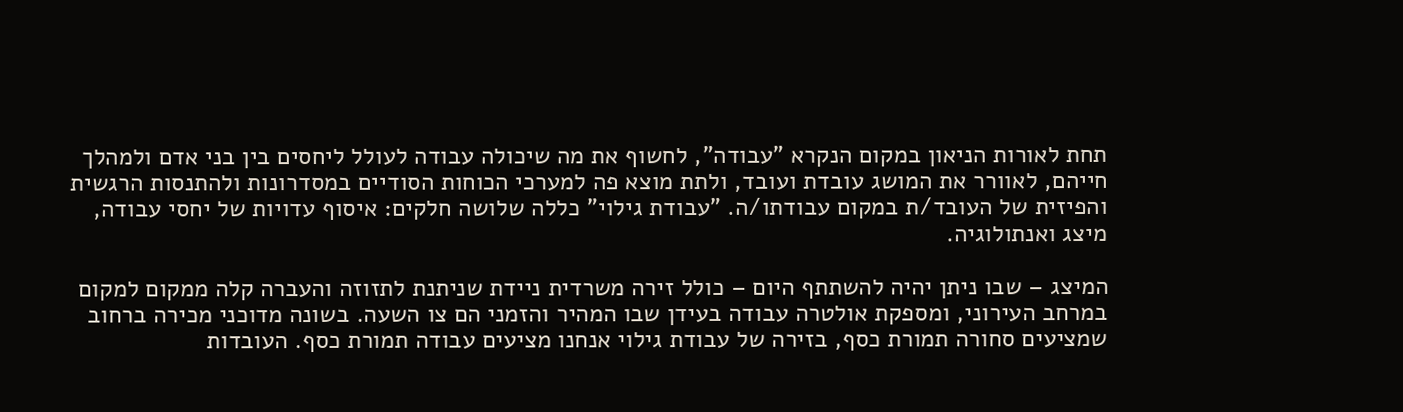תחת לאורות הניאון במקום הנקרא "עבודה", לחשוף את מה שיכולה עבודה לעולל ליחסים בין בני אדם ולמהלך חייהם, לאוורר את המושג עובדת ועובד, ולתת מוצא פה למערכי הכוחות הסודיים במסדרונות ולהתנסות הרגשית והפיזית של העובד/ת במקום עבודתו/ה. "עבודת גילוי" כללה שלושה חלקים: איסוף עדויות של יחסי עבודה, מיצג ואנתולוגיה.

המיצג – שבו ניתן יהיה להשתתף היום – כולל זירה משרדית ניידת שניתנת לתזוזה והעברה קלה ממקום למקום במרחב העירוני, ומספקת אולטרה עבודה בעידן שבו המהיר והזמני הם צו השעה. בשונה מדוכני מכירה ברחוב שמציעים סחורה תמורת כסף, בזירה של עבודת גילוי אנחנו מציעים עבודה תמורת כסף. העובדות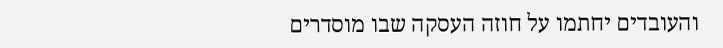והעובדים יחתמו על חוזה העסקה שבו מוסדרים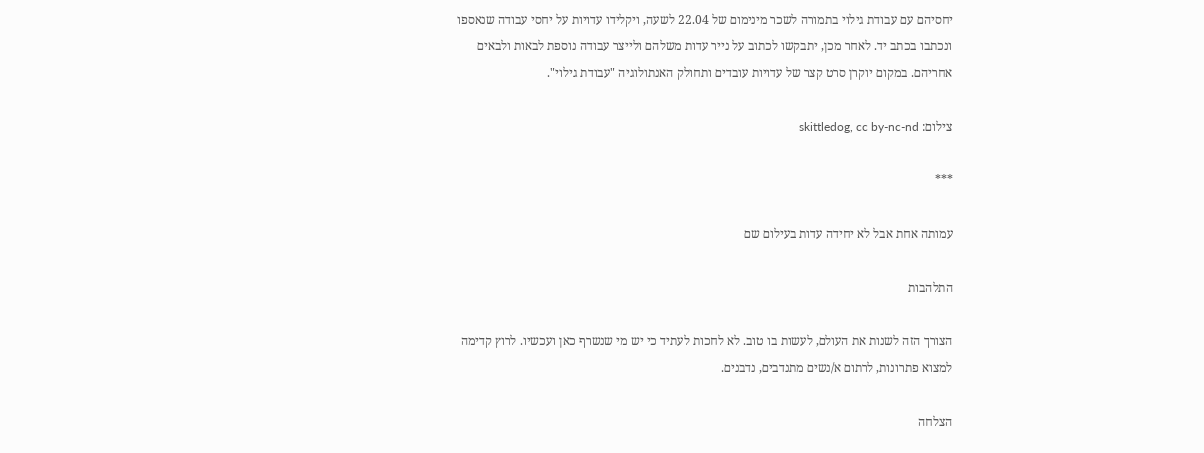יחסיהם עם עבודת גילוי בתמורה לשכר מינימום של 22.04 לשעה, ויקלידו עדויות על יחסי עבודה שנאספו ונכתבו בכתב יד. לאחר מכן, יתבקשו לכתוב על נייר עדות משלהם ולייצר עבודה נוספת לבאות ולבאים אחריהם. במקום יוקרן סרט קצר של עדויות עובדים ותחולק האנתולוגיה "עבודת גילוי".

צילום: skittledog, cc by-nc-nd

***

עמותה אחת אבל לא יחידה עדות בעילום שם

התלהבות

הצורך הזה לשנות את העולם, לעשות בו טוב. לא לחכות לעתיד כי יש מי שנשרף כאן ועכשיו. לרוץ קדימה למצוא פתרונות, לרתום א/נשים מתנדבים, נדבנים.

הצלחה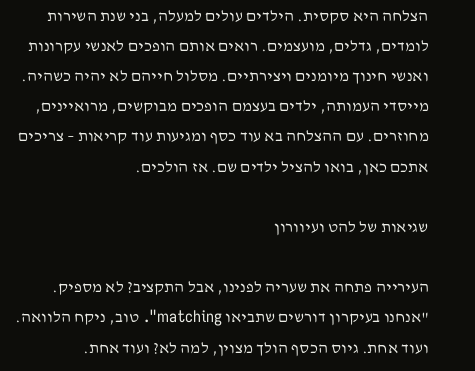הצלחה היא סקסית. הילדים עולים למעלה, בני שנת השירות לומדים, גדלים, מועצמים. רואים אותם הופכים לאנשי עקרונות ואנשי חינוך מיומנים ויצירתיים. מסלול חייהם לא יהיה כשהיה. מייסדי העמותה, ילדים בעצמם הופכים מבוקשים, מרואיינים, מחוזרים. עם ההצלחה בא עוד כסף ומגיעות עוד קריאות – צריכים אתכם כאן, בואו להציל ילדים שם. אז הולכים.

שגיאות של להט ועיוורון

העירייה פתחה את שעריה לפנינו, אבל התקציב? לא מספיק. "אנחנו בעיקרון דורשים שתביאו matching". טוב, ניקח הלוואה. ועוד אחת. גיוס הכסף הולך מצוין, למה לא? ועוד אחת.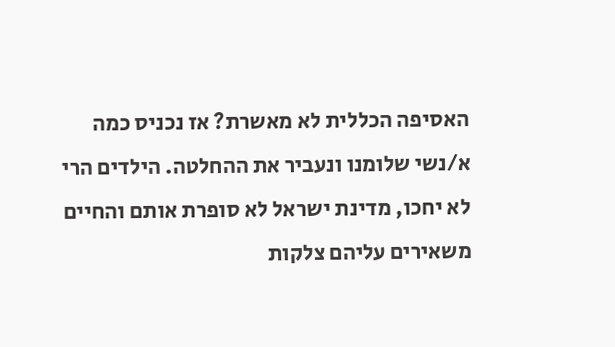האסיפה הכללית לא מאשרת? אז נכניס כמה א/נשי שלומנו ונעביר את ההחלטה. הילדים הרי לא יחכו, מדינת ישראל לא סופרת אותם והחיים משאירים עליהם צלקות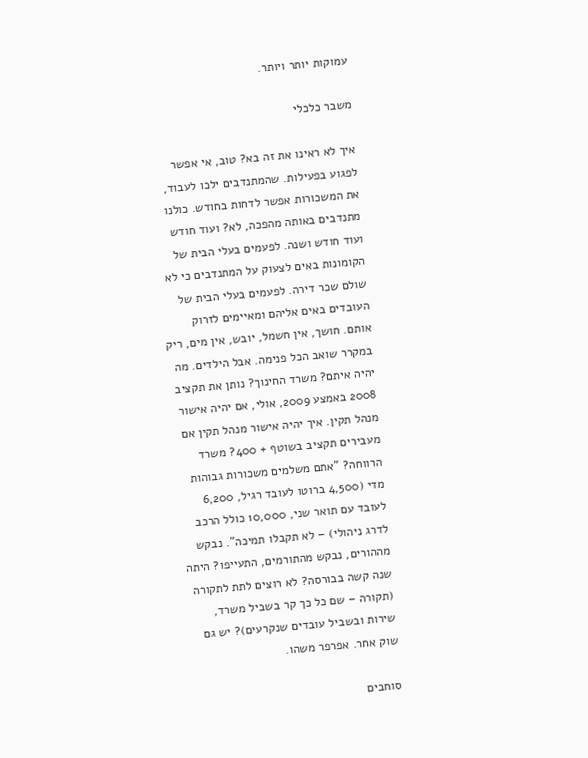עמוקות יותר ויותר.

משבר כלכלי

איך לא ראינו את זה בא? טוב, אי אפשר לפגוע בפעילות. שהמתנדבים ילכו לעבוד, את המשכורות אפשר לדחות בחודש. כולנו מתנדבים באותה מהפכה, לא? ועוד חודש ועוד חודש ושנה. לפעמים בעלי הבית של הקומונות באים לצעוק על המתנדבים כי לא שולם שכר דירה. לפעמים בעלי הבית של העובדים באים אליהם ומאיימים לזרוק אותם. חושך, אין חשמל, יובש, אין מים, ריק במקרר שואב הכל פנימה. אבל הילדים. מה יהיה איתם? משרד החינוך? נותן את תקציב 2008 באמצע 2009, אולי, אם יהיה אישור מנהל תקין. איך יהיה אישור מנהל תקין אם מעבירים תקציב בשוטף + 400? משרד הרווחה? "אתם משלמים משכורות גבוהות מדי (4,500 ברוטו לעובד רגיל, 6,200 לעובד עם תואר שני, 10,000 כולל הרכב לדרג ניהולי) – לא תקבלו תמיכה". נבקש מההורים, נבקש מהתורמים, התעייפו? היתה שנה קשה בבורסה? לא רוצים לתת לתקורה (תקורה – שם כל כך קר בשביל משרד, שירות ובשביל עובדים שנקרעים)? יש גם שוק אחר. אפרפר משהו.

סוחבים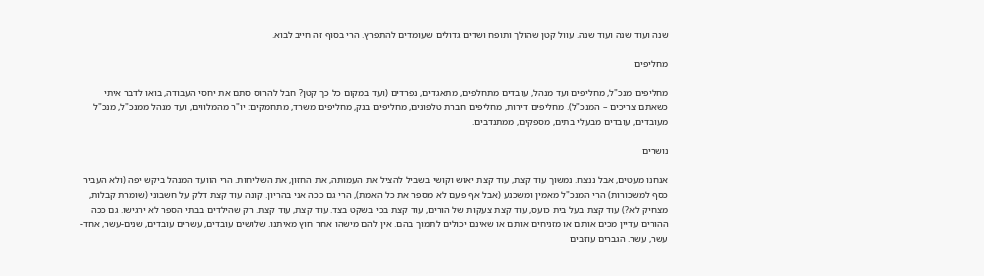שנה ועוד שנה ועוד שנה. עוול קטן שהולך ותופח ושדים גדולים שעומדים להתפרץ. הרי בסוף זה חייב לבוא.

מחליפים

מחליפים מנכ"ל, מחליפים ועד מנהל, עובדים מתחלפים, מתאגדים, נפרדים (ועד במקום כל כך קטן? חבל להרוס סתם את יחסי העבודה, בואו לדבר איתי כשאתם צריכים – המנכ"ל). מחליפים דירות, מחליפים חברת טלפונים, מחליפים בנק, מחליפים משרד, מתחמקים: יו"ר מהמלווים, ועד מנהל ממנכ"ל, מנכ"ל מעובדים, עובדים מבעלי בתים, מספקים, ממתנדבים.

נושרים

אנחנו מעטים, אבל ננצח. נמשוך עוד קצת, עוד קצת יאוש וקושי בשביל להציל את העמותה, את החזון, את השליחות. הרי הוועד המנהל ביקש יפה (ולא העביר כסף למשכורות) הרי המנכ"ל מאמין ומשכנע (אבל אף פעם לא מספר את כל האמת), הרי גם ככה אני בהריון. קונה עוד קצת דלק על חשבוני (שומרת קבלות, מצחיק לא?) עוד קצת בעל בית כועס, עוד קצת צעקות של הורים, עוד קצת בכי בשקט בצד. עוד קצת, עוד קצת. רק שהילדים בבתי הספר לא ירגישו. גם ככה ההורים עדיין מכים אותם או מזניחים אותם או שאינם יכולים לתמוך בהם. אין להם מישהו אחר חוץ מאיתנו. שלושים עובדים, עשרים עובדים, שנים-עשר, אחד-עשר, עשר. הגברים עוזבים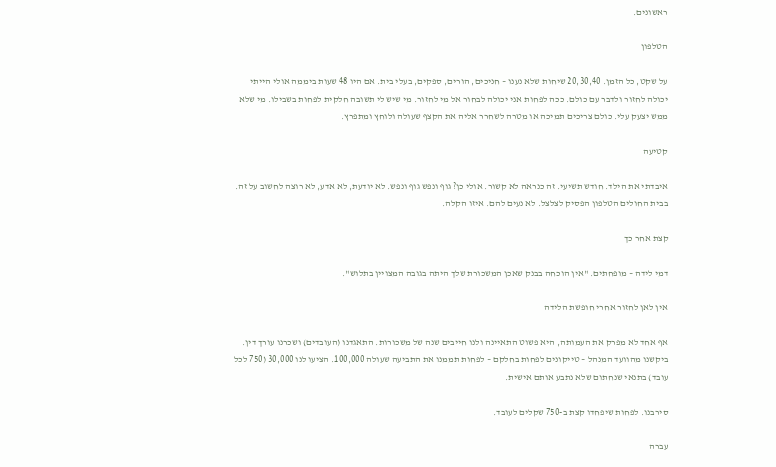ראשונים.

הטלפון

על שקט, כל הזמן. 20,30,40 שיחות שלא נענו – חניכים, הורים, ספקים, בעלי בית. אם היו 48 שעות ביממה אולי הייתי יכולה לחזור ולדבר עם כולם. ככה לפחות אני יכולה לבחור אל מי לחזור. מי שיש לי תשובה חלקית לפחות בשבילו. מי שלא ממש יצעק עלי. כולם צריכים תמיכה או מטרה לשחרר אליה את הקצף שעולה ולוחץ ומתפרץ.

קטיעה

איבדתי את הילד. חודש תשיעי. זה כנראה לא קשור. אולי כן? גוף ונפש גוף ונפש. לא יודעת, לא אדע, לא רוצה לחשוב על זה. בבית החולים הטלפון הפסיק לצלצל. לא נעים להם. איזו הקלה.

קצת אחר כך

דמי לידה – מופחתים. "אין הוכחה בבנק שאכן המשכורת שלך היתה בגובה המצויין בתלוש".

אין לאן לחזור אחרי חופשת הלידה

אף אחד לא מפרק את העמותה, היא פשוט התאיינה ולנו חייבים שנה של משכורות. התאגדנו (העובדים) ושכרנו עורך דין. ביקשנו מהוועד המנהל – טייקונים לפחות בחלקם – לפחות תממנו את התביעה שעולה 100,000. הציעו לנו 30,000 (750 לכל עובד) בתנאי שנחתום שלא נתבע אותם אישית.

סירבנו. לפחות שיפחדו קצת ב-750 שקלים לעובד.

עברה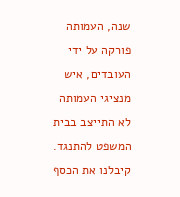שנה, העמותה פורקה על ידי העובדים, איש מנציגי העמותה לא התייצב בבית המשפט להתנגד. קיבלנו את הכסף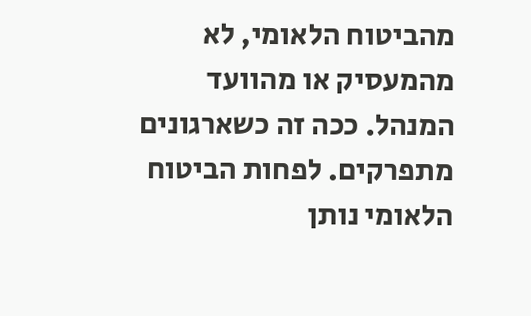מהביטוח הלאומי, לא מהמעסיק או מהוועד המנהל. ככה זה כשארגונים מתפרקים. לפחות הביטוח הלאומי נותן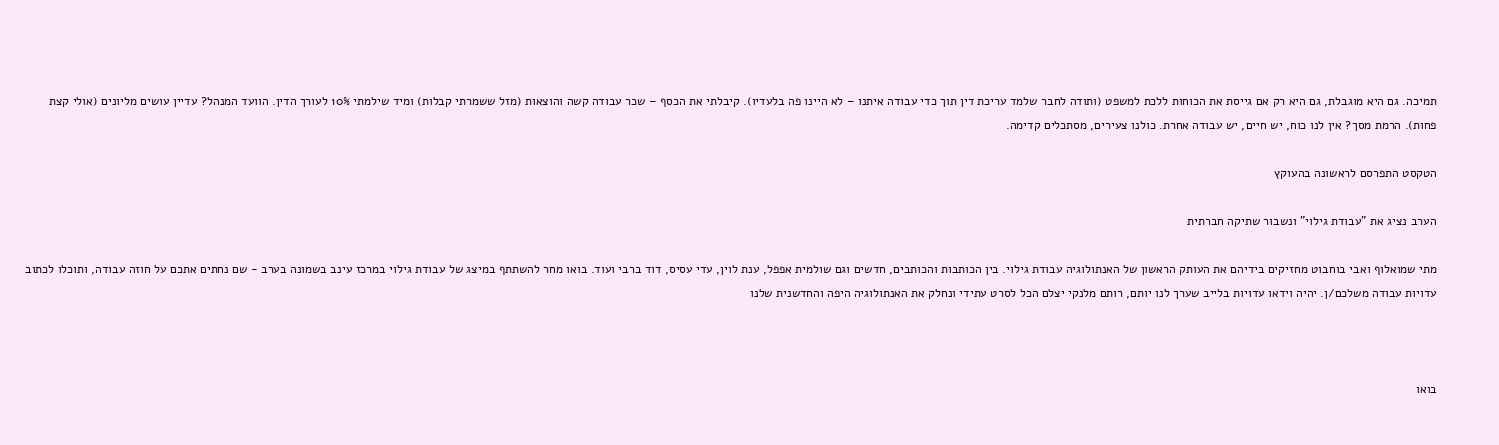תמיכה. גם היא מוגבלת, גם היא רק אם גייסת את הכוחות ללכת למשפט (ותודה לחבר שלמד עריכת דין תוך כדי עבודה איתנו – לא היינו פה בלעדיו). קיבלתי את הכסף – שכר עבודה קשה והוצאות (מזל ששמרתי קבלות) ומיד שילמתי 10% לעורך הדין. הוועד המנהל? עדיין עושים מליונים (אולי קצת פחות). הרמת מסך? אין לנו כוח, יש חיים, יש עבודה אחרת. כולנו צעירים, מסתכלים קדימה.

הטקסט התפרסם לראשונה בהעוקץ

הערב נציג את "עבודת גילוי" ונשבור שתיקה חברתית

מתי שמואלוף ואבי בוחבוט מחזיקים בידיהם את העותק הראשון של האנתולוגיה עבודת גילוי. בין הכותבות והכותבים, חדשים וגם שולמית אפפל, ענת לוין, עדי עסיס, דוד ברבי ועוד. בואו מחר להשתתף במיצג של עבודת גילוי במרכז עינב בשמונה בערב - שם נחתים אתכם על חוזה עבודה, ותוכלו לכתוב עדויות עבודה משלכם/ן. יהיה וידאו עדויות בלייב שערך לנו יותם, רותם מלנקי יצלם הכל לסרט עתידי ונחלק את האנתולוגיה היפה והחדשנית שלנו



בואו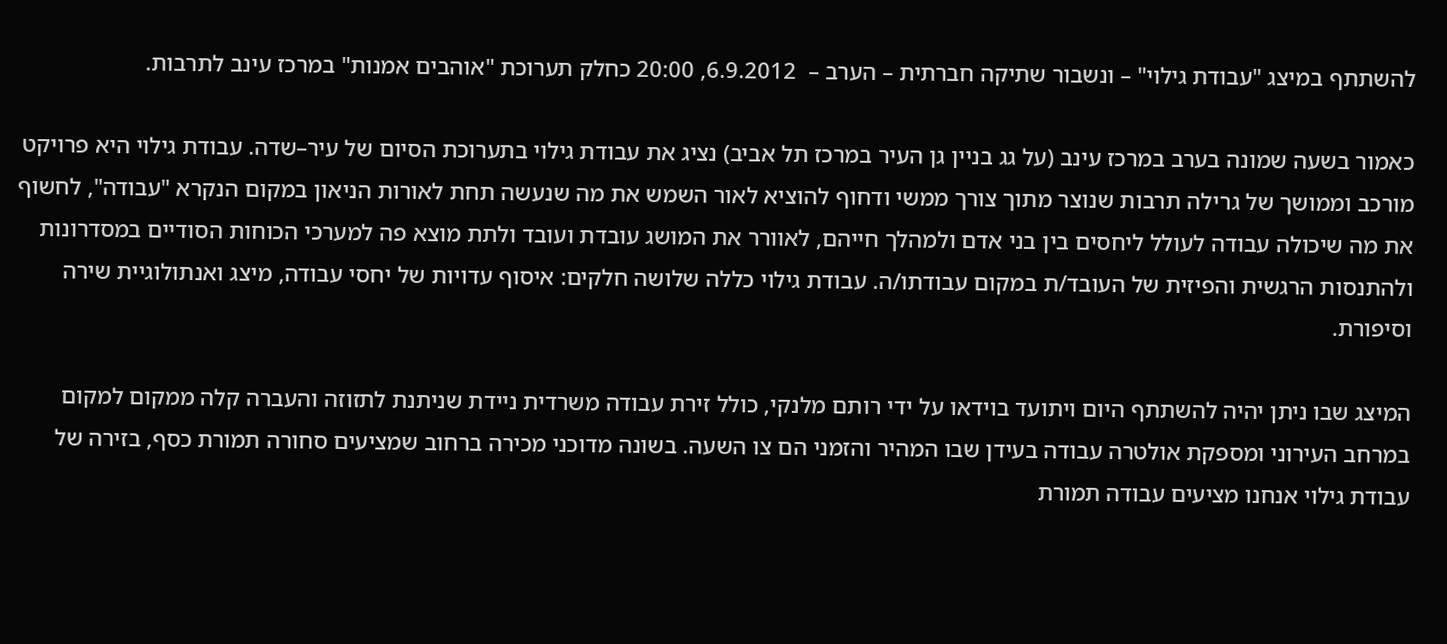להשתתף במיצג "עבודת גילוי" – ונשבור שתיקה חברתית – הערב –  6.9.2012, 20:00 כחלק תערוכת "אוהבים אמנות" במרכז עינב לתרבות.

כאמור בשעה שמונה בערב במרכז עינב (על גג בניין גן העיר במרכז תל אביב) נציג את עבודת גילוי בתערוכת הסיום של עיר–שדה. עבודת גילוי היא פרויקט מורכב וממושך של גרילה תרבות שנוצר מתוך צורך ממשי ודחוף להוציא לאור השמש את מה שנעשה תחת לאורות הניאון במקום הנקרא "עבודה", לחשוף את מה שיכולה עבודה לעולל ליחסים בין בני אדם ולמהלך חייהם, לאוורר את המושג עובדת ועובד ולתת מוצא פה למערכי הכוחות הסודיים במסדרונות ולהתנסות הרגשית והפיזית של העובד/ת במקום עבודתו/ה. עבודת גילוי כללה שלושה חלקים: איסוף עדויות של יחסי עבודה, מיצג ואנתולוגיית שירה וסיפורת.

המיצג שבו ניתן יהיה להשתתף היום ויתועד בוידאו על ידי רותם מלנקי, כולל זירת עבודה משרדית ניידת שניתנת לתזוזה והעברה קלה ממקום למקום במרחב העירוני ומספקת אולטרה עבודה בעידן שבו המהיר והזמני הם צו השעה. בשונה מדוכני מכירה ברחוב שמציעים סחורה תמורת כסף, בזירה של עבודת גילוי אנחנו מציעים עבודה תמורת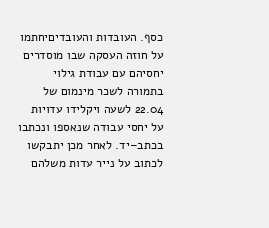כסף. העובדות והעובדיםיחתמו על חוזה העסקה שבו מוסדרים יחסיהם עם עבודת גילוי בתמורה לשכר מינמום של 22.04 לשעה ויקלידו עדויות על יחסי עבודה שנאספו ונכתבו בכתב–יד. לאחר מכן יתבקשו לכתוב על נייר עדות משלהם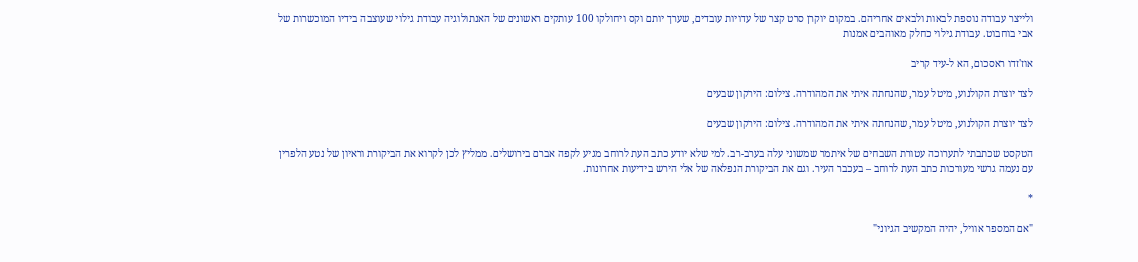ולייצר עבודה נוספת לבאות ולבאים אחריהם. במקום יוקרן סרט קצר של עדויות עובדים, שערך יותם וקס ויחולקו 100 עותקים ראשונים של האנתולוגיה עבודת גילוי שעוצבה בידיו המוכשרות של אבי בוחבוט. עבודת גילוי כחלק מאוהבים אמנות

אוז'זדו ראסכום, הא ל-עיד קריב

לצד יוצרת הקולנוע, מיטל עמר, שהנחתה איתי את המהודרה. צילום: הירקון שבעים

לצד יוצרת הקולנוע, מיטל עמר, שהנחתה איתי את המהודרה. צילום: הירקון שבעים

הטקסט שכתבתי לתערוכה עטורת השבחים של איתמר שמשוני עלה בערב-רב. למי שלא יודע כתב העת לרוחב מגיע לקפה אברם בירושלים. ממליץ לכן לקרוא את הביקורת וראיון של נטע הלפרין עם נעמה גרשי מעורכות כתב העת לרוחב – בעכבר העיר. וגם את הביקורת הנפלאה של אלי הירש בידיעות אחרונות.

*

"אם המספר אוויל, יהיה המקשיב הגיוני"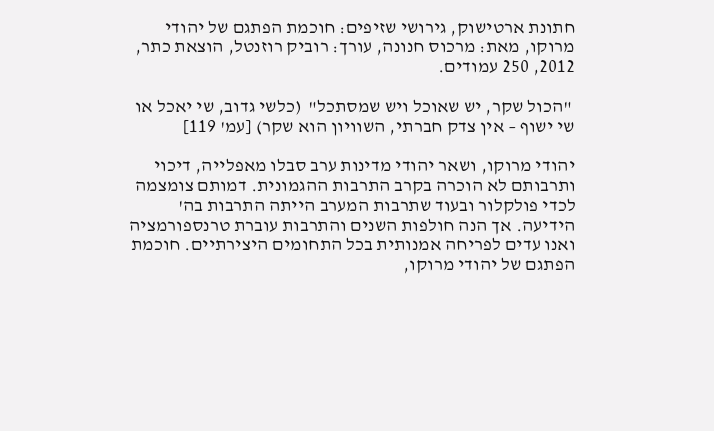חתונת ארטישוק, גירושי שזיפים: חוכמת הפתגם של יהודי מרוקו, מאת: מרכוס חנונה, עורך: רוביק רוזנטל, הוצאת כתר, 2012, 250 עמודים.

 "הכול שקר, יש שאוכל ויש שמסתכל"  (כלשי גדוב, שי יאכל או שי ישוף – אין צדק חברתי, השוויון הוא שקר) [עמ' 119]

יהודי מרוקו, ושאר יהודי מדינות ערב סבלו מאפלייה, דיכוי ותרבותם לא הוכרה בקרב התרבות ההגמונית. דמותם צומצמה לכדי פולקלור ובעוד שתרבות המערב הייתה התרבות בה' הידיעה. אך הנה חולפות השנים והתרבות עוברת טרנספורמציה ואנו עדים לפריחה אמנותית בכל התחומים היצירתיים. חוכמת הפתגם של יהודי מרוקו,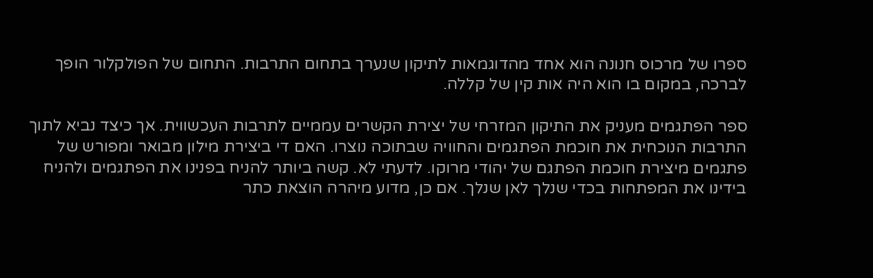ספרו של מרכוס חנונה הוא אחד מהדוגמאות לתיקון שנערך בתחום התרבות. התחום של הפולקלור הופך לברכה, במקום בו הוא היה אות קין של קללה.

ספר הפתגמים מעניק את התיקון המזרחי של יצירת הקשרים עממיים לתרבות העכשווית. אך כיצד נביא לתוך התרבות הנוכחית את חוכמת הפתגמים והחוויה שבתוכה נוצרו. האם די ביצירת מילון מבואר ומפורש של פתגמים מיצירת חוכמת הפתגם של יהודי מרוקו. לדעתי לא. קשה ביותר להניח בפנינו את הפתגמים ולהניח בידינו את המפתחות בכדי שנלך לאן שנלך. אם כן, מדוע מיהרה הוצאת כתר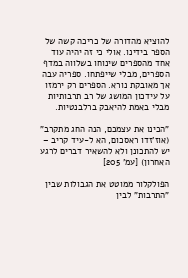להוציא מהדורה של כריכה קשה של הספר בידינו. אולי כי זה יהיה עוד אחד מהספרים שינוחו בשלווה במדף הספרים, מבלי שייפתחו. ספריה עבה אך מאובקת נורא. הספרים רק ירמזו על עידכון המושג של רב תרבותיות מבלי באמת להיאבק ברלבנטיות.

"הכינו את עצמכם, הנה החג מתקרב" (אוז'זדו ראסכום, הא ל-עיד קריב – יש להתכונן ולא להשאיר דברים לרגע האחרון) [עמ' 205]

הפולקלור ממוטט את הגבולות שבין "התרבות" לבין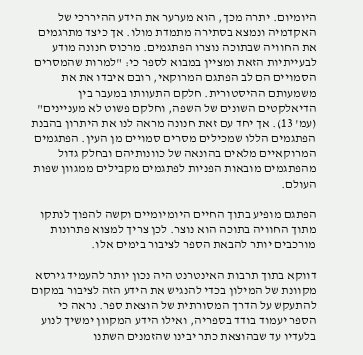היומיום. יתרה מכך, הוא מערער את הידע ההיררכי של האקדמיה ונמצא בסתירה מתמדת מולו. אך כיצד מתרגמים את החוויה שבתוכה נוצרו הפתגמים. מרכוס חנונה מודע לבעייתיות הזאת ומציין במבוא לספר כי: "למרות שהמסרים הסמויים הם לב הפתגם המרוקאי, רובם איבדו את את משמעותם ההיסטורית. חלקם התעוותו במעבר בין הדיאלקטים השונים של השפה, וחלקם פשוט לא מעניינים" (עמ' 13). אך יחד עם זאת חנונה מראה לנו את היתרון בהבנת הפתגמים הללו שמכילים מסרים סמויים מן העין. הפתגמים המרוקאיים מלאים בהונאה של כוונותיהם ובחלק גדול מהפתגמים מובאות הפניות לפתגמים מקבילים ממגוון שפות העולם.

הפתגם מופיע בתוך החיים היומיומיים וקשה להפוך לנתקו מתוך החוויה בתוכה הוא נוצר. לכן צריך למצוא פתרונות מורכבים יותר להבאת הספר לציבור בימים אלו.

דווקא בתוך תרבות האינטרנט היה נכון יותר להעמיד גירסא מקוונת של המילון בכדי להנגיש את הידע הזה לציבור במקום להתעקש על הדרך המסורתית של הוצאת ספר. נראה כי הספר יעמוד בודד בספריה, ואילו הידע המקוון ימשיך לנוע בלעדיו עד שבהוצאת כתר יבינו שהזמנים השתנו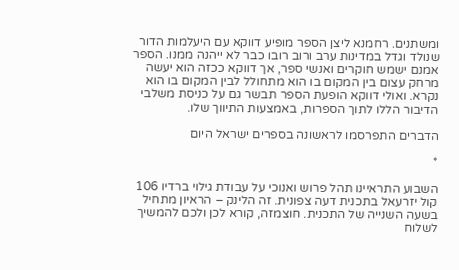ומשתנים. רחמנא ליצן הספר מופיע דווקא עם היעלמות הדור שנולד וגדל במדינות ערב ורוב רובו כבר לא ייהנה ממנו. הספר אמנם ישמש חוקרים ואנשי ספר, אך דווקא ככזה הוא יעשה מרחק עצום בין המקום בו הוא מתחולל לבין המקום בו הוא נקרא. ואולי דווקא הופעת הספר תבשר גם על כניסת משלבי הדיבור הללו לתוך הספרות, באמצעות התיווך שלו.

הדברים התפרסמו לראשונה בספרים ישראל היום

*

השבוע התראיינו תהל פרוש ואנוכי על עבודת גילוי ברדיו 106 קול יזרעאל בתכנית דעה צפונית. זה הלינק – הראיון מתחיל בשעה השנייה של התכנית. חוצמזה, קורא לכן ולכם להמשיך לשלוח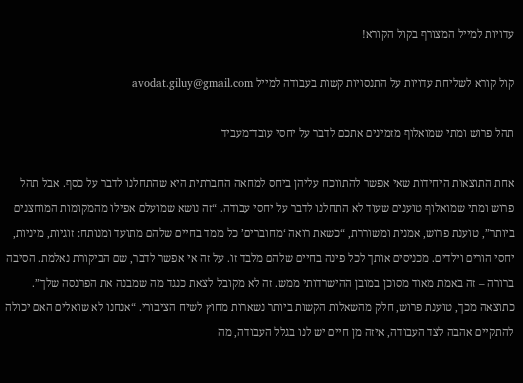עדויות למייל המצורף בקול הקורא!

קול קורא לשליחת עדויות על התנסויות קשות בעבודה למייל avodat.giluy@gmail.com

תהל פרוש ומתי שמואלוף מזמינים אתכם לדבר על יחסי עובד־מעביד

אחת התוצאות היחידות שאי אפשר להתווכח עליהן ביחס למחאה החברתית היא שהתחלנו לדבר על כסף. אבל תהל פרוש ומתי שמואלוף טוענים שעוד לא התחלנו לדבר על יחסי עבודה. “זה נושא שמועלם אפילו מהמקומות המוחצנים ביותר”, טוענת פרוש, אמנית ומשוררת, “כשאת רואה ‘מחוברים’ כל ממד בחיים שלהם מתועד ומנותח: זוגיות, מיניות, יחסי הורים וילדים. מכניסים אותך לכל פינה בחיים שלהם מלבד זו. על זה אי אפשר לדבר, שם הביקורת נאלמת. הסיבה ברורה – זה באמת מאוד מסוכן במובן ההישרדותי ממש. זה לא מקובל לצאת כנגד מה שמבנה את הפרנסה שלך”. כתוצאה מכך, טוענת פרוש, חלק מהשאלות הקשות ביותר נשארות מחוץ לשיח הציבורי. “אנחנו לא שואלים האם יכולה להתקיים אהבה לצד העבודה, איזה מן חיים יש לנו בגלל העבודה, מה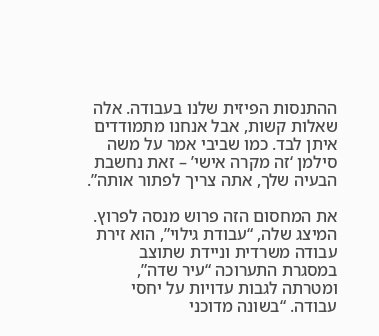ההתנסות הפיזית שלנו בעבודה. אלה שאלות קשות, אבל אנחנו מתמודדים איתן לבד. כמו שביבי אמר על משה סילמן ‘זה מקרה אישי’ – זאת נחשבת הבעיה שלך, אתה צריך לפתור אותה”.

את המחסום הזה פרוש מנסה לפרוץ. המיצג שלה, “עבודת גילוי”, הוא זירת עבודה משרדית וניידת שתוצב במסגרת התערוכה “עיר שדה”, ומטרתה לגבות עדויות על יחסי עבודה. “בשונה מדוכני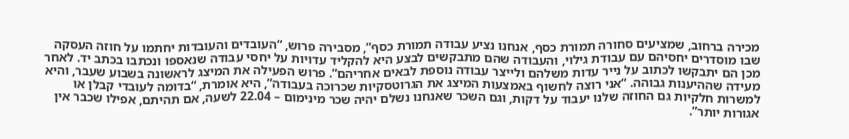מכירה ברחוב, שמציעים סחורה תמורת כסף, אנחנו נציע עבודה תמורת כסף”, מסבירה פרוש, “העובדים והעובדות יחתמו על חוזה העסקה שבו מוסדרים יחסיהם עם עבודת גילוי, והעבודה שהם מתבקשים לבצע היא להקליד עדויות על יחסי עבודה שנאספו ונכתבו בכתב יד. לאחר מכן הם יתבקשו לכתוב על נייר עדות משלהם ולייצר עבודה נוספת לבאים אחריהם”. פרוש הפעילה את המיצג לראשונה בשבוע שעבר, והיא מעידה שההיענות גבוהה. “אני רוצה לחשוף באמצעות המיצג את הגרוטסקיות שכרוכה בעבודה”, היא אומרת, “בדומה לעובדי קבלן או למשרות חלקיות גם החוזה שלנו יעבוד על דקות, וגם השכר שאנחנו נשלם יהיה שכר מינימום – 22.04 לשעה, אם תהיתם, אפילו שכבר אין אגורות יותר”.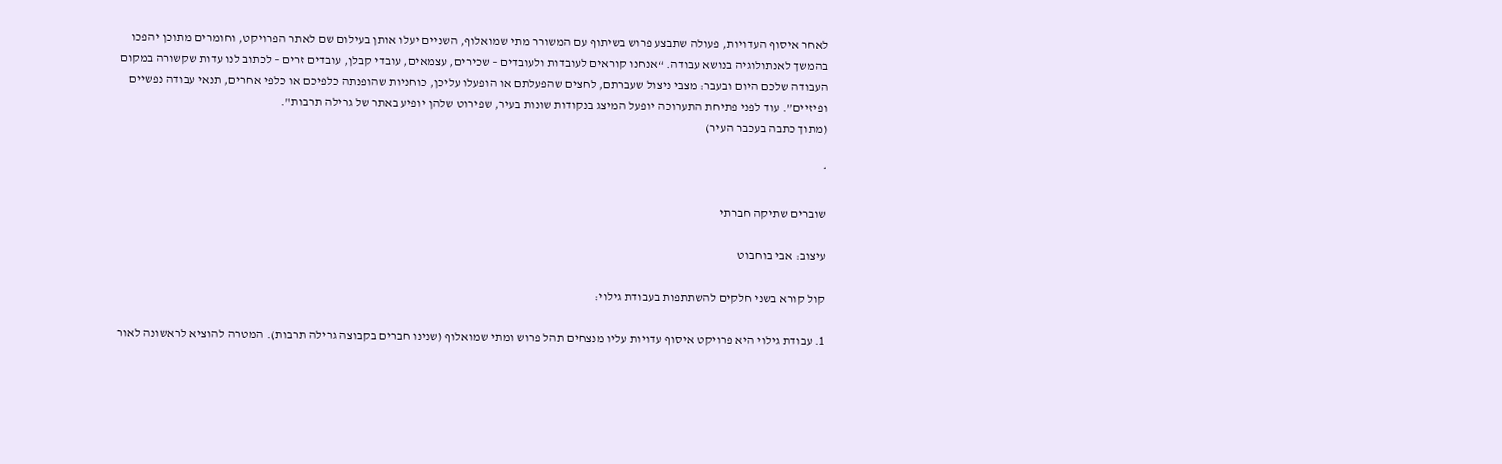לאחר איסוף העדויות, פעולה שתבצע פרוש בשיתוף עם המשורר מתי שמואלוף, השניים יעלו אותן בעילום שם לאתר הפרויקט, וחומרים מתוכן יהפכו בהמשך לאנתולוגיה בנושא עבודה. “אנחנו קוראים לעובדות ולעובדים – שכירים, עצמאים, עובדי קבלן, עובדים זרים – לכתוב לנו עדות שקשורה במקום העבודה שלכם היום ובעבר: מצבי ניצול שעברתם, לחצים שהפעלתם או הופעלו עליכן, כוחניות שהופנתה כלפיכם או כלפי אחרים, תנאי עבודה נפשיים ופיזיים”. עוד לפני פתיחת התערוכה יופעל המיצג בנקודות שונות בעיר, שפירוט שלהן יופיע באתר של גרילה תרבות".
(מתוך כתבה בעכבר העיר)

*

שוברים שתיקה חברתי

עיצוב: אבי בוחבוט

קול קורא בשני חלקים להשתתפות בעבודת גילוי:

1. עבודת גילוי היא פרויקט איסוף עדויות עליו מנצחים תהל פרוש ומתי שמואלוף (שנינו חברים בקבוצה גרילה תרבות). המטרה להוציא לראשונה לאור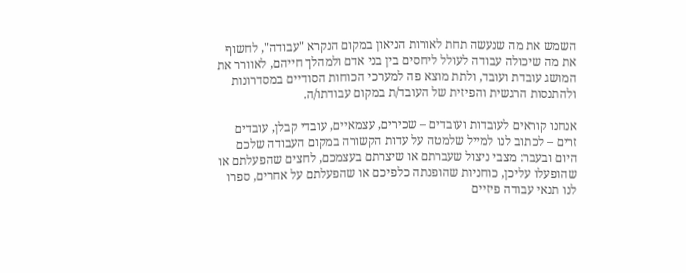השמש את מה שנעשה תחת לאורות הניאון במקום הנקרא "עבודה", לחשוף את מה שיכולה עבודה לעולל ליחסים בין בני אדם ולמהלך חייהם, לאוורר את המושג עובדת ועובד, ולתת מוצא פה למערכי הכוחות הסודיים במסדרונות ולהתנסות הרגשית והפיזית של העובד/ת במקום עבודתו/ה.

אנחנו קוראים לעובדות ועובדים – שכירים, עצמאיים, עובדי קבלן, עובדים זרים – לכתוב לנו למייל שלמטה על עדות הקשורה במקום העבודה שלכם היום ובעבר: מצבי ניצול שעברתם או שיצרתם בעצמכם, לחצים שהפעלתם או שהופעלו עליכן, כוחניות שהופנתה כלפיכם או שהפעלתם על אחרים, ספרו לנו תנאי עבודה פיזיים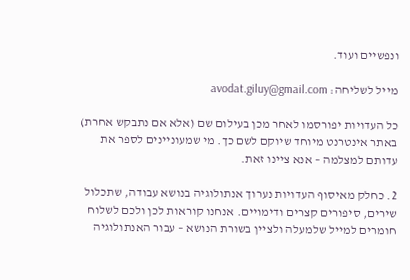ונפשיים ועוד.

מייל לשליחה: avodat.giluy@gmail.com

כל העדויות יפורסמו לאחר מכן בעילום שם (אלא אם נתבקש אחרת) באתר אינטרנט מיוחד שיוקם לשם כך. מי שמעוניינים לספר את עדותם למצלמה – אנא ציינו זאת.

2. כחלק מאיסוף העדויות נערוך אנתולוגיה בנושא עבודה, שתכלול שירים, סיפורים קצרים ודימויים. אנחנו קוראות לכן ולכם לשלוח חומרים למייל שלמעלה ולציין בשורת הנושא – עבור האנתולוגיה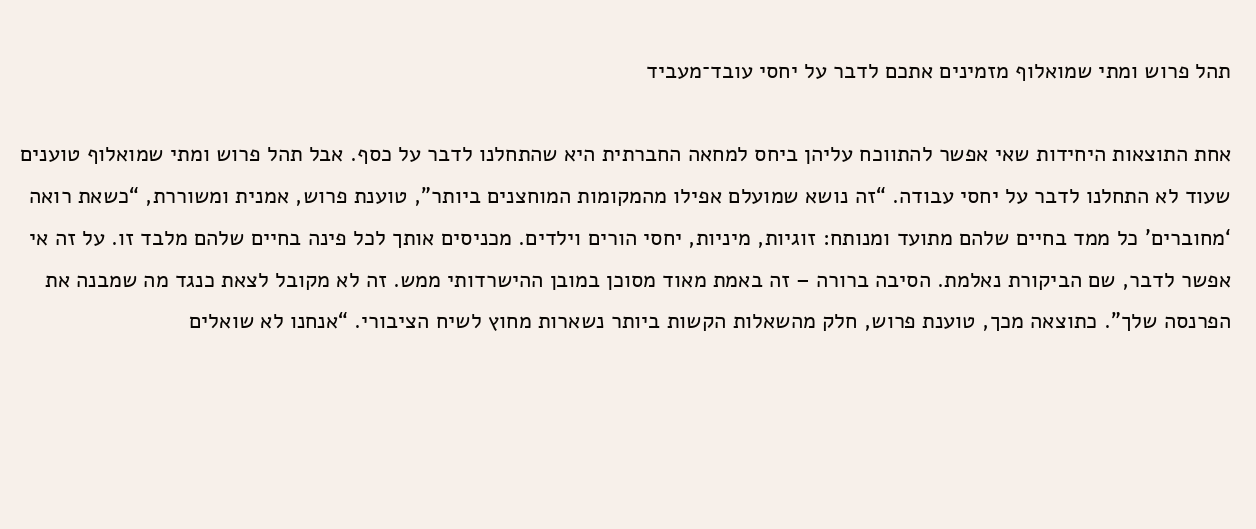תהל פרוש ומתי שמואלוף מזמינים אתכם לדבר על יחסי עובד־מעביד

אחת התוצאות היחידות שאי אפשר להתווכח עליהן ביחס למחאה החברתית היא שהתחלנו לדבר על כסף. אבל תהל פרוש ומתי שמואלוף טוענים שעוד לא התחלנו לדבר על יחסי עבודה. “זה נושא שמועלם אפילו מהמקומות המוחצנים ביותר”, טוענת פרוש, אמנית ומשוררת, “כשאת רואה ‘מחוברים’ כל ממד בחיים שלהם מתועד ומנותח: זוגיות, מיניות, יחסי הורים וילדים. מכניסים אותך לכל פינה בחיים שלהם מלבד זו. על זה אי אפשר לדבר, שם הביקורת נאלמת. הסיבה ברורה – זה באמת מאוד מסוכן במובן ההישרדותי ממש. זה לא מקובל לצאת כנגד מה שמבנה את הפרנסה שלך”. כתוצאה מכך, טוענת פרוש, חלק מהשאלות הקשות ביותר נשארות מחוץ לשיח הציבורי. “אנחנו לא שואלים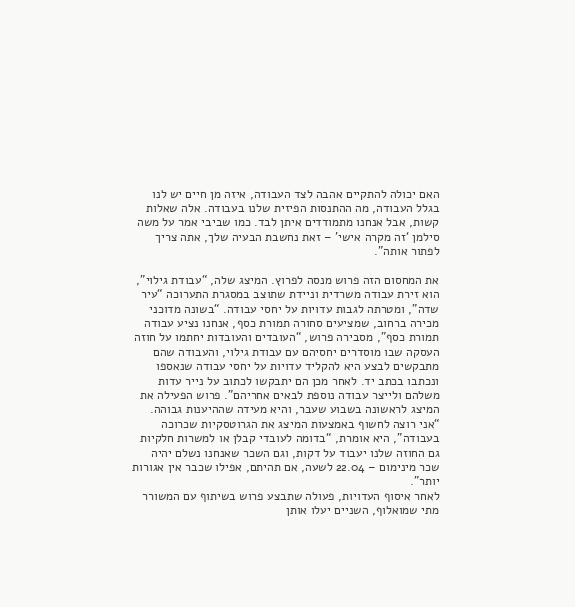האם יכולה להתקיים אהבה לצד העבודה, איזה מן חיים יש לנו בגלל העבודה, מה ההתנסות הפיזית שלנו בעבודה. אלה שאלות קשות, אבל אנחנו מתמודדים איתן לבד. כמו שביבי אמר על משה סילמן ‘זה מקרה אישי’ – זאת נחשבת הבעיה שלך, אתה צריך לפתור אותה”.

את המחסום הזה פרוש מנסה לפרוץ. המיצג שלה, “עבודת גילוי”, הוא זירת עבודה משרדית וניידת שתוצב במסגרת התערוכה “עיר שדה”, ומטרתה לגבות עדויות על יחסי עבודה. “בשונה מדוכני מכירה ברחוב, שמציעים סחורה תמורת כסף, אנחנו נציע עבודה תמורת כסף”, מסבירה פרוש, “העובדים והעובדות יחתמו על חוזה העסקה שבו מוסדרים יחסיהם עם עבודת גילוי, והעבודה שהם מתבקשים לבצע היא להקליד עדויות על יחסי עבודה שנאספו ונכתבו בכתב יד. לאחר מכן הם יתבקשו לכתוב על נייר עדות משלהם ולייצר עבודה נוספת לבאים אחריהם”. פרוש הפעילה את המיצג לראשונה בשבוע שעבר, והיא מעידה שההיענות גבוהה. “אני רוצה לחשוף באמצעות המיצג את הגרוטסקיות שכרוכה בעבודה”, היא אומרת, “בדומה לעובדי קבלן או למשרות חלקיות גם החוזה שלנו יעבוד על דקות, וגם השכר שאנחנו נשלם יהיה שכר מינימום – 22.04 לשעה, אם תהיתם, אפילו שכבר אין אגורות יותר”.
לאחר איסוף העדויות, פעולה שתבצע פרוש בשיתוף עם המשורר מתי שמואלוף, השניים יעלו אותן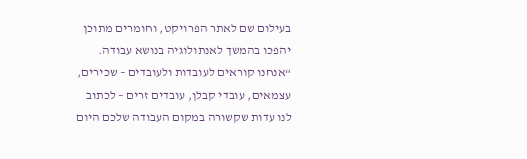בעילום שם לאתר הפרויקט, וחומרים מתוכן יהפכו בהמשך לאנתולוגיה בנושא עבודה. “אנחנו קוראים לעובדות ולעובדים – שכירים, עצמאים, עובדי קבלן, עובדים זרים – לכתוב לנו עדות שקשורה במקום העבודה שלכם היום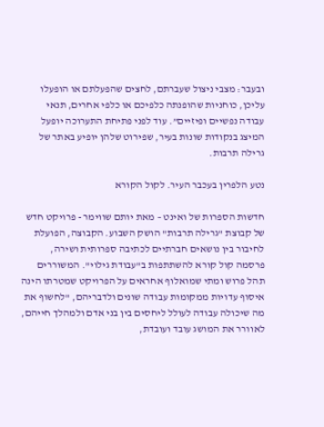ובעבר: מצבי ניצול שעברתם, לחצים שהפעלתם או הופעלו עליכן, כוחניות שהופנתה כלפיכם או כלפי אחרים, תנאי עבודה נפשיים ופיזיים”. עוד לפני פתיחת התערוכה יופעל המיצג בנקודות שונות בעיר, שפירוט שלהן יופיע באתר של גרילה תרבות.

נטע הלפרין בעכבר העיר. לקול הקורא

חדשות הספרות של ואינט – מאת יותם שווימר - פרויקט חדש של קבוצת "גרילה תרבות" הושק השבוע. הקבוצה, הפועלת לחיבור בין נושאים חברתיים לכתיבה ספרותית ושירה, פרסמה קול קורא להשתתפות ב"עבודת גילוי". המשוררים תהל פרוש ומתי שמואלוף אחראים על הפרויקט שמטרתו הינה איסוף עדויות ממקומות עבודה שונים ולדבריהם, "לחשוף את מה שיכולה עבודה לעולל ליחסים בין בני אדם ולמהלך חייהם, לאוורר את המושג עובד ועובדת,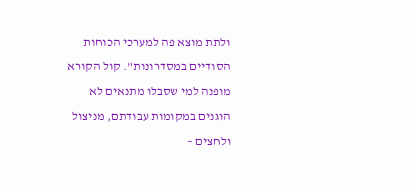ולתת מוצא פה למערכי הכוחות הסודיים במסדרונות". קול הקורא מופנה למי שסבלו מתנאים לא הוגנים במקומות עבודתם, מניצול ולחצים –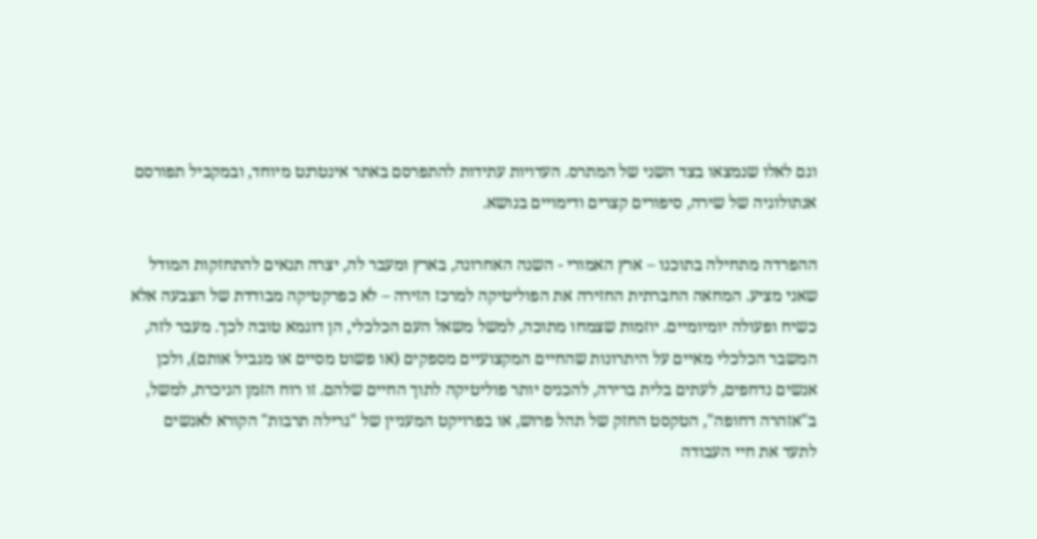וגם לאלו שנמצאו בצד השני של המתרס. העדויות עתידות להתפרסם באתר אינטרנט מיוחד, ובמקביל תפורסם אנתולוגיה של שירה, סיפורים קצרים ודימויים בנושא.

ההפרדה מתחילה בתוכנו – ארץ האמורי - השנה האחרונה, בארץ ומעבר לה, יצרה תנאים להתחזקות המודל שאני מציע. המחאה החברתית החזירה את הפוליטיקה למרכז הזירה – לא כפרקטיקה מבודדת של הצבעה אלא כשיח ופעולה יומיומיים. יוזמות שצמחו מתוכה, למשל משאל העם הכלכלי, הן דוגמא טובה לכך. מעבר לזה, המשבר הכלכלי מאיים על היתרונות שהחיים המקצועיים מספקים (או פשוט מסיים או מגביל אותם), ולכן אנשים נדחפים, לעתים בלית ברירה, להכניס יותר פוליטיקה לתוך החיים שלהם. זו רוח הזמן הניכרת, למשל, ב"אזהרה דחופה", הטקסט החזק של תהל פרוש, או בפרויקט המעניין של "גרילה תרבות" הקורא לאנשים לתעד את חיי העבודה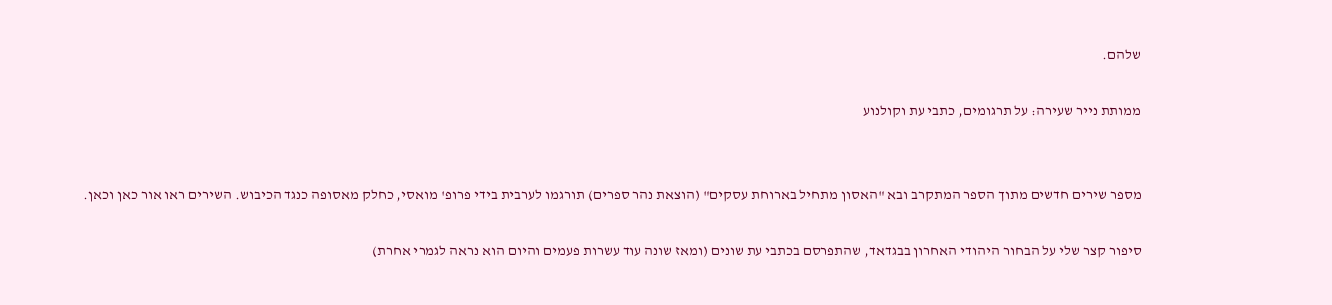שלהם.

ממותת נייר שעירה: על תרגומים, כתבי עת וקולנוע


מספר שירים חדשים מתוך הספר המתקרב ובא "האסון מתחיל בארוחת עסקים" (הוצאת נהר ספרים) תורגמו לערבית בידי פרופ' מואסי, כחלק מאסופה כנגד הכיבוש. השירים ראו אור כאן וכאן.

סיפור קצר שלי על הבחור היהודי האחרון בבגדאד, שהתפרסם בכתבי עת שונים (ומאז שונה עוד עשרות פעמים והיום הוא נראה לגמרי אחרת)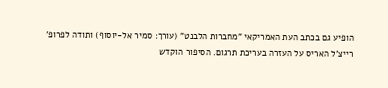הופיע גם בכתב העת האמריקאי "מחברות הלבנט" (עורך: סמיר אל-יוסוף) ותודה לפרופ' רייצ'ל האריס על העזרה בעריכת תרגום. הסיפור הוקדש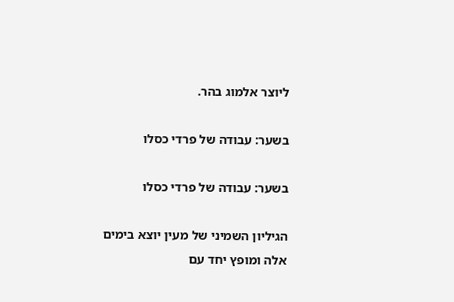ליוצר אלמוג בהר.

בשער: עבודה של פרדי כסלו

בשער: עבודה של פרדי כסלו

הגיליון השמיני של מעין יוצא בימים אלה ומופץ יחד עם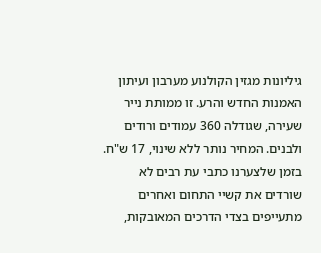גיליונות מגזין הקולנוע מערבון ועיתון האמנות החדש והרע. זו ממותת נייר שעירה, שגודלה 360 עמודים ורודים ולבנים. המחיר נותר ללא שינוי, 17 ש"ח. בזמן שלצערנו כתבי עת רבים לא שורדים את קשיי התחום ואחרים מתעייפים בצדי הדרכים המאובקות,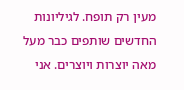מעין רק תופח. לגיליונות החדשים שותפים כבר מעל מאה יוצרות ויוצרים. אני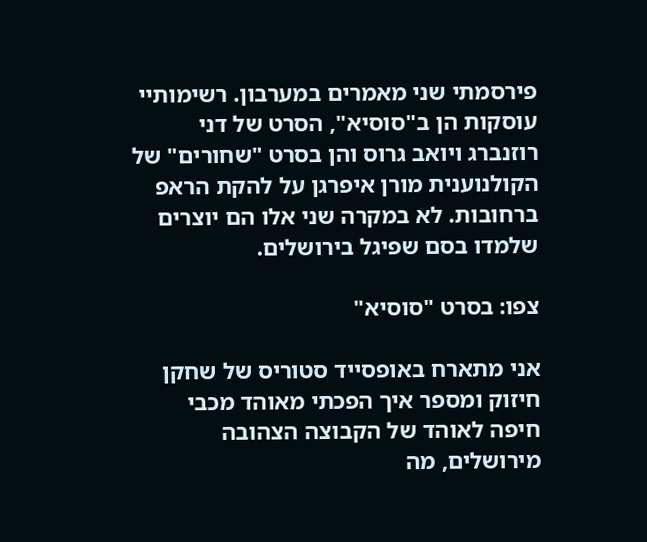פירסמתי שני מאמרים במערבון. רשימותיי עוסקות הן ב"סוסיא", הסרט של דני רוזנברג ויואב גרוס והן בסרט "שחורים" של הקולנוענית מורן איפרגן על להקת הראפ ברחובות. לא במקרה שני אלו הם יוצרים שלמדו בסם שפיגל בירושלים.

צפו: בסרט "סוסיא"

אני מתארח באופסייד סטוריס של שחקן חיזוק ומספר איך הפכתי מאוהד מכבי חיפה לאוהד של הקבוצה הצהובה מירושלים, מה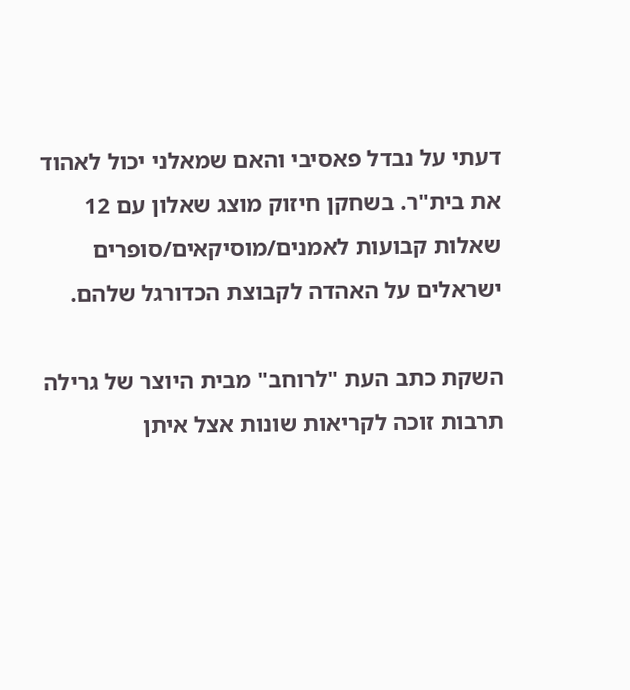דעתי על נבדל פאסיבי והאם שמאלני יכול לאהוד את בית"ר. בשחקן חיזוק מוצג שאלון עם 12 שאלות קבועות לאמנים/מוסיקאים/סופרים ישראלים על האהדה לקבוצת הכדורגל שלהם.

השקת כתב העת "לרוחב" מבית היוצר של גרילה תרבות זוכה לקריאות שונות אצל איתן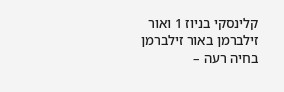קלינסקי בניוז 1 ואור זילברמן באור זילברמן בחיה רעה –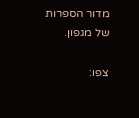מדור הספרות של מגפון.

צפו: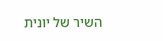השיר של יונית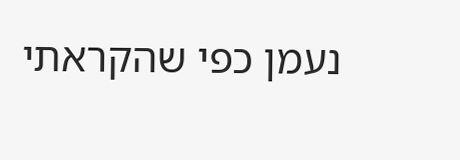נעמן כפי שהקראתי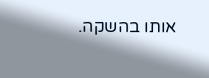אותו בהשקה.